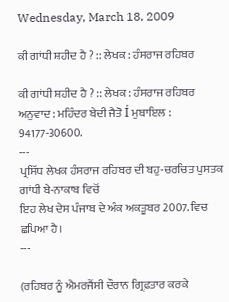Wednesday, March 18, 2009

ਕੀ ਗਾਂਧੀ ਸ਼ਹੀਦ ਹੈ ? :: ਲੇਖਕ : ਹੰਸਰਾਜ ਰਹਿਬਰ

ਕੀ ਗਾਂਧੀ ਸ਼ਹੀਦ ਹੈ ? :: ਲੇਖਕ : ਹੰਸਰਾਜ ਰਹਿਬਰ
ਅਨੁਵਾਦ : ਮਹਿੰਦਰ ਬੇਦੀ ਜੈਤੋ Í ਮੁਬਾਇਲ : 94177-30600.
---
ਪ੍ਰਸਿੱਧ ਲੇਖਕ ਹੰਸਰਾਜ ਰਹਿਬਰ ਦੀ ਬਹੁ-ਚਰਚਿਤ ਪੁਸਤਕ ਗਾਂਧੀ ਬੇ-ਨਾਕਾਬ ਵਿਚੋਂ
ਇਹ ਲੇਖ ਦੇਸ ਪੰਜਾਬ ਦੇ ਅੰਕ ਅਕਤੂਬਰ 2007. ਵਿਚ ਛਪਿਆ ਹੈ।
---

(ਰਹਿਬਰ ਨੂੰ ਐਮਰਜੈਂਸੀ ਦੌਰਾਨ ਗ੍ਰਿਫ਼ਤਾਰ ਕਰਕੇ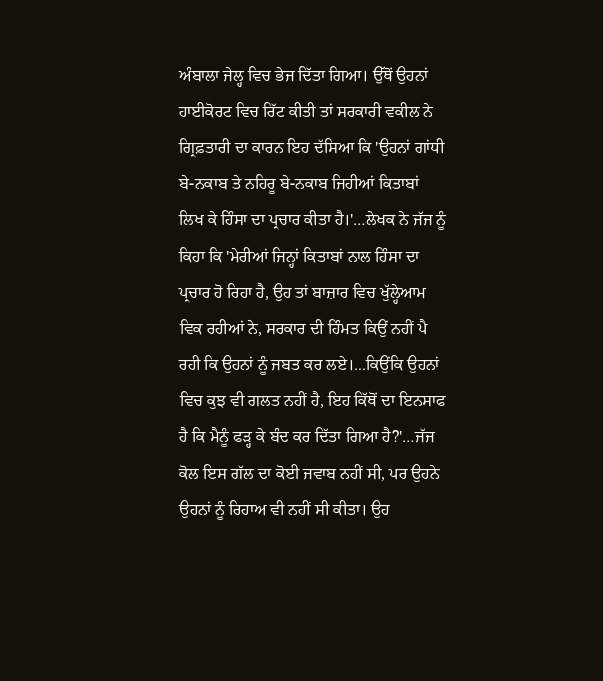ਅੰਬਾਲਾ ਜੇਲ੍ਹ ਵਿਚ ਭੇਜ ਦਿੱਤਾ ਗਿਆ। ਉੱਥੋਂ ਉਹਨਾਂ ਹਾਈਕੋਰਟ ਵਿਚ ਰਿੱਟ ਕੀਤੀ ਤਾਂ ਸਰਕਾਰੀ ਵਕੀਲ ਨੇ ਗ੍ਰਿਫ਼ਤਾਰੀ ਦਾ ਕਾਰਨ ਇਹ ਦੱਸਿਆ ਕਿ 'ਉਹਨਾਂ ਗਾਂਧੀ ਬੇ-ਨਕਾਬ ਤੇ ਨਹਿਰੂ ਬੇ-ਨਕਾਬ ਜਿਹੀਆਂ ਕਿਤਾਬਾਂ ਲਿਖ ਕੇ ਹਿੰਸਾ ਦਾ ਪ੍ਰਚਾਰ ਕੀਤਾ ਹੈ।'…ਲੇਖਕ ਨੇ ਜੱਜ ਨੂੰ ਕਿਹਾ ਕਿ 'ਮੇਰੀਆਂ ਜਿਨ੍ਹਾਂ ਕਿਤਾਬਾਂ ਨਾਲ ਹਿੰਸਾ ਦਾ ਪ੍ਰਚਾਰ ਹੋ ਰਿਹਾ ਹੈ, ਉਹ ਤਾਂ ਬਾਜ਼ਾਰ ਵਿਚ ਖੁੱਲ੍ਹੇਆਮ ਵਿਕ ਰਹੀਆਂ ਨੇ, ਸਰਕਾਰ ਦੀ ਹਿੰਮਤ ਕਿਉਂ ਨਹੀਂ ਪੈ ਰਹੀ ਕਿ ਉਹਨਾਂ ਨੂੰ ਜਬਤ ਕਰ ਲਏ।...ਕਿਉਂਕਿ ਉਹਨਾਂ ਵਿਚ ਕੁਝ ਵੀ ਗਲਤ ਨਹੀਂ ਹੈ, ਇਹ ਕਿੱਥੋਂ ਦਾ ਇਨਸਾਫ ਹੈ ਕਿ ਮੈਨੂੰ ਫੜ੍ਹ ਕੇ ਬੰਦ ਕਰ ਦਿੱਤਾ ਗਿਆ ਹੈ?'…ਜੱਜ ਕੋਲ ਇਸ ਗੱਲ ਦਾ ਕੋਈ ਜਵਾਬ ਨਹੀਂ ਸੀ, ਪਰ ਉਹਨੇ ਉਹਨਾਂ ਨੂੰ ਰਿਹਾਅ ਵੀ ਨਹੀਂ ਸੀ ਕੀਤਾ। ਉਹ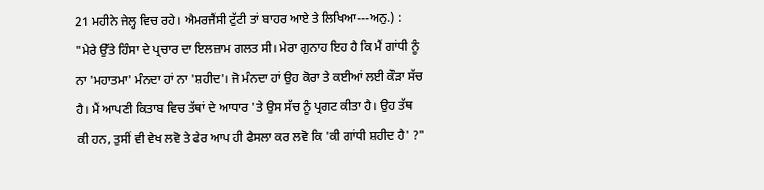21 ਮਹੀਨੇ ਜੇਲ੍ਹ ਵਿਚ ਰਹੇ। ਐਮਰਜੈਂਸੀ ਟੁੱਟੀ ਤਾਂ ਬਾਹਰ ਆਏ ਤੇ ਲਿਖਿਆ---ਅਨੁ.) :
"ਮੇਰੇ ਉੱਤੇ ਹਿੰਸਾ ਦੇ ਪ੍ਰਚਾਰ ਦਾ ਇਲਜ਼ਾਮ ਗਲਤ ਸੀ। ਮੇਰਾ ਗੁਨਾਹ ਇਹ ਹੈ ਕਿ ਮੈਂ ਗਾਂਧੀ ਨੂੰ ਨਾ 'ਮਹਾਤਮਾ' ਮੰਨਦਾ ਹਾਂ ਨਾ 'ਸ਼ਹੀਦ'। ਜੋ ਮੰਨਦਾ ਹਾਂ ਉਹ ਕੋਰਾ ਤੇ ਕਈਆਂ ਲਈ ਕੌੜਾ ਸੱਚ ਹੈ। ਮੈਂ ਆਪਣੀ ਕਿਤਾਬ ਵਿਚ ਤੱਥਾਂ ਦੇ ਆਧਾਰ 'ਤੇ ਉਸ ਸੱਚ ਨੂੰ ਪ੍ਰਗਟ ਕੀਤਾ ਹੈ। ਉਹ ਤੱਥ ਕੀ ਹਨ, ਤੁਸੀਂ ਵੀ ਵੇਖ ਲਵੋ ਤੇ ਫੇਰ ਆਪ ਹੀ ਫੈਸਲਾ ਕਰ ਲਵੋ ਕਿ 'ਕੀ ਗਾਂਧੀ ਸ਼ਹੀਦ ਹੈ' ?"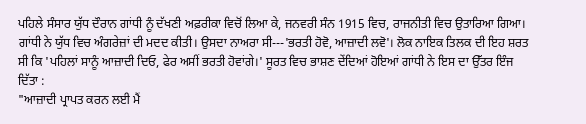ਪਹਿਲੇ ਸੰਸਾਰ ਯੁੱਧ ਦੌਰਾਨ ਗਾਂਧੀ ਨੂੰ ਦੱਖਣੀ ਅਫ਼ਰੀਕਾ ਵਿਚੋਂ ਲਿਆ ਕੇ, ਜਨਵਰੀ ਸੰਨ 1915 ਵਿਚ, ਰਾਜਨੀਤੀ ਵਿਚ ਉਤਾਰਿਆ ਗਿਆ। ਗਾਂਧੀ ਨੇ ਯੁੱਧ ਵਿਚ ਅੰਗਰੇਜ਼ਾਂ ਦੀ ਮਦਦ ਕੀਤੀ। ਉਸਦਾ ਨਾਅਰਾ ਸੀ---'ਭਰਤੀ ਹੋਵੋ, ਆਜ਼ਾਦੀ ਲਵੋ'। ਲੋਕ ਨਾਇਕ ਤਿਲਕ ਦੀ ਇਹ ਸ਼ਰਤ ਸੀ ਕਿ 'ਪਹਿਲਾਂ ਸਾਨੂੰ ਆਜ਼ਾਦੀ ਦਿਓ, ਫੇਰ ਅਸੀਂ ਭਰਤੀ ਹੋਵਾਂਗੇ।' ਸੂਰਤ ਵਿਚ ਭਾਸ਼ਣ ਦੇਂਦਿਆਂ ਹੋਇਆਂ ਗਾਂਧੀ ਨੇ ਇਸ ਦਾ ਉੱਤਰ ਇੰਜ ਦਿੱਤਾ :
"ਆਜ਼ਾਦੀ ਪ੍ਰਾਪਤ ਕਰਨ ਲਈ ਮੈਂ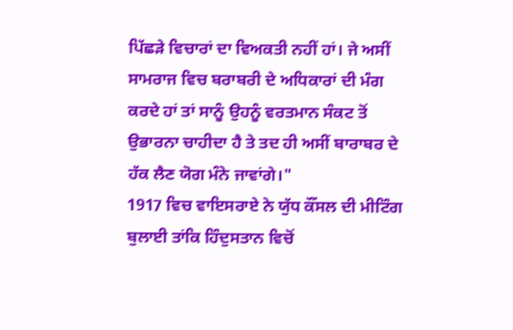ਪਿੱਛੜੇ ਵਿਚਾਰਾਂ ਦਾ ਵਿਅਕਤੀ ਨਹੀਂ ਹਾਂ। ਜੇ ਅਸੀਂ ਸਾਮਰਾਜ ਵਿਚ ਬਰਾਬਰੀ ਦੇ ਅਧਿਕਾਰਾਂ ਦੀ ਮੰਗ ਕਰਦੇ ਹਾਂ ਤਾਂ ਸਾਨੂੰ ਉਹਨੂੰ ਵਰਤਮਾਨ ਸੰਕਟ ਤੋਂ ਉਭਾਰਨਾ ਚਾਹੀਦਾ ਹੈ ਤੇ ਤਦ ਹੀ ਅਸੀਂ ਬਾਰਾਬਰ ਦੇ ਹੱਕ ਲੈਣ ਯੋਗ ਮੰਨੇ ਜਾਵਾਂਗੇ।"
1917 ਵਿਚ ਵਾਇਸਰਾਏ ਨੇ ਯੁੱਧ ਕੌਂਸਲ ਦੀ ਮੀਟਿੰਗ ਬੁਲਾਈ ਤਾਂਕਿ ਹਿੰਦੁਸਤਾਨ ਵਿਚੋਂ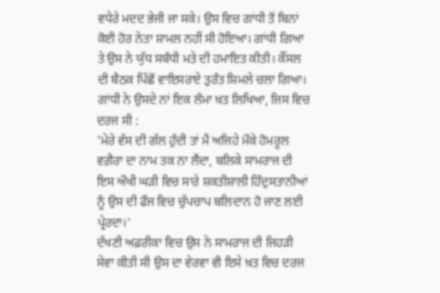ਵਧੇਰੇ ਮਦਦ ਭੇਜੀ ਜਾ ਸਕੇ। ਉਸ ਵਿਚ ਗਾਂਧੀ ਤੋਂ ਬਿਨਾਂ ਕੋਈ ਹੋਰ ਨੇਤਾ ਸ਼ਾਮਲ ਨਹੀਂ ਸੀ ਹੋਇਆ। ਗਾਂਧੀ ਗਿਆ ਤੇ ਉਸ ਨੇ ਯੁੱਧ ਸਬੰਧੀ ਮਤੇ ਦੀ ਹਮਾਇਤ ਕੀਤੀ। ਕੌਂਸਲ ਦੀ ਬੈਠਕ ਪਿੱਛੋਂ ਵਾਇਸਰਾਏ ਤੁਰੰਤ ਸ਼ਿਮਲੇ ਚਲਾ ਗਿਆ। ਗਾਂਧੀ ਨੇ ਉਸਦੇ ਨਾਂ ਇਕ ਲੰਮਾ ਖ਼ਤ ਲਿਖਿਆ, ਜਿਸ ਵਿਚ ਦਰਜ ਸੀ :
'ਮੇਰੇ ਵੱਸ ਦੀ ਗੱਲ ਹੁੰਦੀ ਤਾਂ ਮੈਂ ਅਜਿਹੇ ਮੌਕੇ ਹੋਮਰੂਲ ਵਗ਼ੈਰਾ ਦਾ ਨਾਮ ਤਕ ਨਾ ਲੈਂਦਾ, ਬਲਿਕੇ ਸਾਮਰਾਜ ਦੀ ਇਸ ਔਖੀ ਘੜੀ ਵਿਚ ਸਾਰੇ ਸ਼ਕਤੀਸ਼ਾਲੀ ਹਿੰਦੁਸਤਾਨੀਆਂ ਨੂੰ ਉਸ ਦੀ ਫੌਜ ਵਿਚ ਚੁੱਪਚਾਪ ਬਲਿਦਾਨ ਹੋ ਜਾਣ ਲਈ ਪ੍ਰੇਰਦਾ।'
ਦੱਖਣੀ ਅਫ਼ਰੀਕਾ ਵਿਚ ਉਸ ਨੇ ਸਾਮਰਾਜ ਦੀ ਜਿਹੜੀ ਸੇਵਾ ਕੀਤੀ ਸੀ ਉਸ ਦਾ ਵੇਰਵਾ ਵੀ ਇਸੇ ਖ਼ਤ ਵਿਚ ਦਰਜ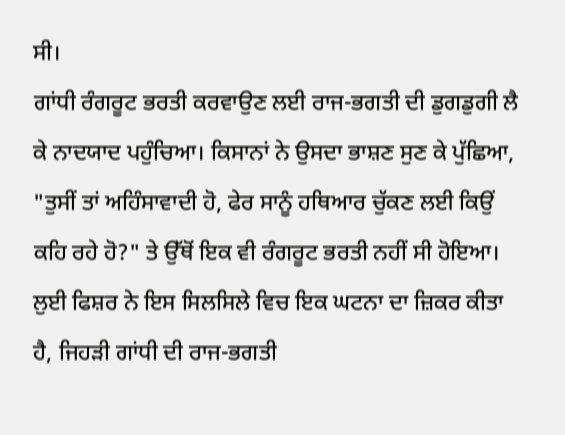ਸੀ।
ਗਾਂਧੀ ਰੰਗਰੂਟ ਭਰਤੀ ਕਰਵਾਉਣ ਲਈ ਰਾਜ-ਭਗਤੀ ਦੀ ਡੁਗਡੁਗੀ ਲੈ ਕੇ ਨਾਦਯਾਦ ਪਹੁੰਚਿਆ। ਕਿਸਾਨਾਂ ਨੇ ਉਸਦਾ ਭਾਸ਼ਣ ਸੁਣ ਕੇ ਪੁੱਛਿਆ, "ਤੁਸੀਂ ਤਾਂ ਅਹਿੰਸਾਵਾਦੀ ਹੋ, ਫੇਰ ਸਾਨੂੰ ਹਥਿਆਰ ਚੁੱਕਣ ਲਈ ਕਿਉਂ ਕਹਿ ਰਹੇ ਹੋ?" ਤੇ ਉੱਥੋਂ ਇਕ ਵੀ ਰੰਗਰੂਟ ਭਰਤੀ ਨਹੀਂ ਸੀ ਹੋਇਆ।
ਲੁਈ ਫਿਸ਼ਰ ਨੇ ਇਸ ਸਿਲਸਿਲੇ ਵਿਚ ਇਕ ਘਟਨਾ ਦਾ ਜ਼ਿਕਰ ਕੀਤਾ ਹੈ, ਜਿਹੜੀ ਗਾਂਧੀ ਦੀ ਰਾਜ-ਭਗਤੀ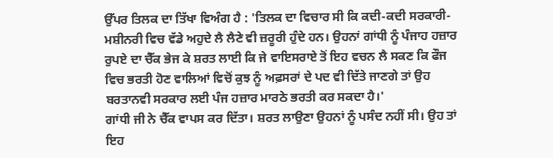ਉੱਪਰ ਤਿਲਕ ਦਾ ਤਿੱਖਾ ਵਿਅੰਗ ਹੈ : 'ਤਿਲਕ ਦਾ ਵਿਚਾਰ ਸੀ ਕਿ ਕਦੀ-ਕਦੀ ਸਰਕਾਰੀ-ਮਸ਼ੀਨਰੀ ਵਿਚ ਵੱਡੇ ਅਹੁਦੇ ਲੈ ਲੈਣੇ ਵੀ ਜ਼ਰੂਰੀ ਹੁੰਦੇ ਹਨ। ਉਹਨਾਂ ਗਾਂਧੀ ਨੂੰ ਪੰਜਾਹ ਹਜ਼ਾਰ ਰੁਪਏ ਦਾ ਚੈੱਕ ਭੇਜ ਕੇ ਸ਼ਰਤ ਲਾਈ ਕਿ ਜੇ ਵਾਇਸਰਾਏ ਤੋਂ ਇਹ ਵਚਨ ਲੈ ਸਕਣ ਕਿ ਫੌਜ ਵਿਚ ਭਰਤੀ ਹੋਣ ਵਾਲਿਆਂ ਵਿਚੋਂ ਕੁਝ ਨੂੰ ਅਫ਼ਸਰਾਂ ਦੇ ਪਦ ਵੀ ਦਿੱਤੇ ਜਾਣਗੇ ਤਾਂ ਉਹ ਬਰਤਾਨਵੀ ਸਰਕਾਰ ਲਈ ਪੰਜ ਹਜ਼ਾਰ ਮਾਰਠੇ ਭਰਤੀ ਕਰ ਸਕਦਾ ਹੈ।'
ਗਾਂਧੀ ਜੀ ਨੇ ਚੈੱਕ ਵਾਪਸ ਕਰ ਦਿੱਤਾ। ਸ਼ਰਤ ਲਾਉਣਾ ਉਹਨਾਂ ਨੂੰ ਪਸੰਦ ਨਹੀਂ ਸੀ। ਉਹ ਤਾਂ ਇਹ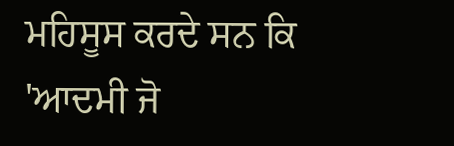ਮਹਿਸੂਸ ਕਰਦੇ ਸਨ ਕਿ 'ਆਦਮੀ ਜੋ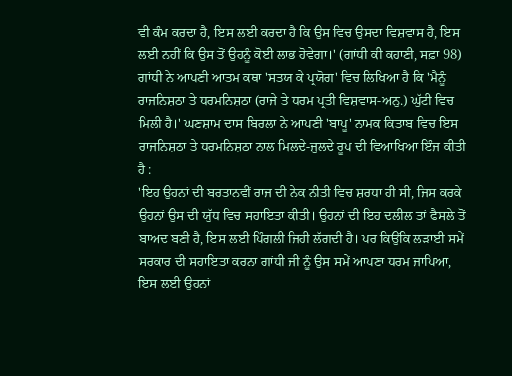ਵੀ ਕੰਮ ਕਰਦਾ ਹੈ, ਇਸ ਲਈ ਕਰਦਾ ਹੈ ਕਿ ਉਸ ਵਿਚ ਉਸਦਾ ਵਿਸ਼ਵਾਸ ਹੈ, ਇਸ ਲਈ ਨਹੀਂ ਕਿ ਉਸ ਤੋਂ ਉਹਨੂੰ ਕੋਈ ਲਾਭ ਹੋਵੇਗਾ।' (ਗਾਂਧੀ ਕੀ ਕਹਾਣੀ, ਸਫ਼ਾ 98)
ਗਾਂਧੀ ਨੇ ਆਪਣੀ ਆਤਮ ਕਥਾ 'ਸਤਯ ਕੇ ਪ੍ਰਯੋਗ' ਵਿਚ ਲਿਖਿਆ ਹੈ ਕਿ 'ਮੈਨੂੰ ਰਾਜਨਿਸ਼ਠਾ ਤੇ ਧਰਮਨਿਸ਼ਠਾ (ਰਾਜੇ ਤੇ ਧਰਮ ਪ੍ਰਤੀ ਵਿਸ਼ਵਾਸ-ਅਨੁ.) ਘੁੱਟੀ ਵਿਚ ਮਿਲੀ ਹੈ।' ਘਣਸ਼ਾਮ ਦਾਸ ਬਿਰਲਾ ਨੇ ਆਪਣੀ 'ਬਾਪੂ' ਨਾਮਕ ਕਿਤਾਬ ਵਿਚ ਇਸ ਰਾਜਨਿਸ਼ਠਾ ਤੇ ਧਰਮਨਿਸ਼ਠਾ ਨਾਲ ਮਿਲਦੇ-ਜੁਲਦੇ ਰੂਪ ਦੀ ਵਿਆਖਿਆ ਇੰਜ ਕੀਤੀ ਹੈ :
'ਇਹ ਉਹਨਾਂ ਦੀ ਬਰਤਾਨਵੀਂ ਰਾਜ ਦੀ ਨੇਕ ਨੀਤੀ ਵਿਚ ਸ਼ਰਧਾ ਹੀ ਸੀ, ਜਿਸ ਕਰਕੇ ਉਹਨਾਂ ਉਸ ਦੀ ਯੁੱਧ ਵਿਚ ਸਹਾਇਤਾ ਕੀਤੀ। ਉਹਨਾਂ ਦੀ ਇਹ ਦਲੀਲ ਤਾਂ ਫੈਸਲੇ ਤੋਂ ਬਾਅਦ ਬਣੀ ਹੈ, ਇਸ ਲਈ ਪਿੰਗਲੀ ਜਿਹੀ ਲੱਗਦੀ ਹੈ। ਪਰ ਕਿਉਂਕਿ ਲੜਾਈ ਸਮੇਂ ਸਰਕਾਰ ਦੀ ਸਹਾਇਤਾ ਕਰਨਾ ਗਾਂਧੀ ਜੀ ਨੂੰ ਉਸ ਸਮੇਂ ਆਪਣਾ ਧਰਮ ਜਾਪਿਆ, ਇਸ ਲਈ ਉਹਨਾਂ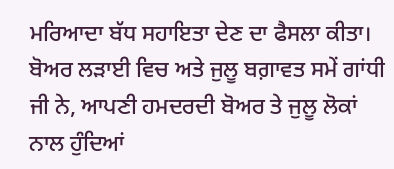ਮਰਿਆਦਾ ਬੱਧ ਸਹਾਇਤਾ ਦੇਣ ਦਾ ਫੈਸਲਾ ਕੀਤਾ। ਬੋਅਰ ਲੜਾਈ ਵਿਚ ਅਤੇ ਜੁਲੂ ਬਗ਼ਾਵਤ ਸਮੇਂ ਗਾਂਧੀ ਜੀ ਨੇ, ਆਪਣੀ ਹਮਦਰਦੀ ਬੋਅਰ ਤੇ ਜੁਲੂ ਲੋਕਾਂ ਨਾਲ ਹੁੰਦਿਆਂ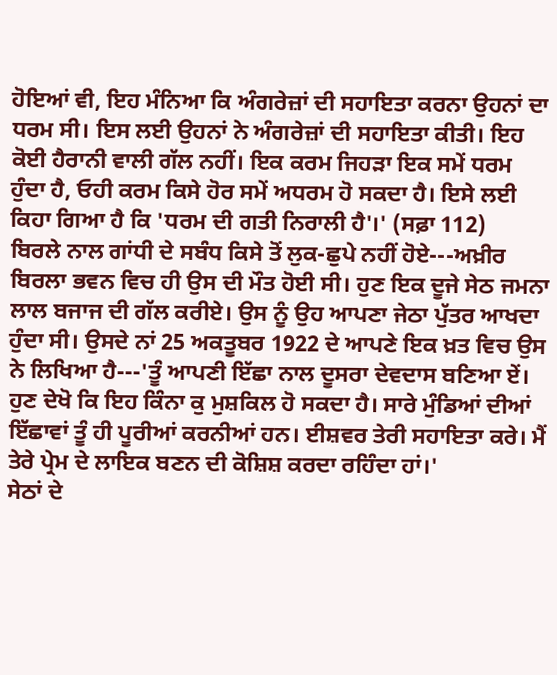ਹੋਇਆਂ ਵੀ, ਇਹ ਮੰਨਿਆ ਕਿ ਅੰਗਰੇਜ਼ਾਂ ਦੀ ਸਹਾਇਤਾ ਕਰਨਾ ਉਹਨਾਂ ਦਾ ਧਰਮ ਸੀ। ਇਸ ਲਈ ਉਹਨਾਂ ਨੇ ਅੰਗਰੇਜ਼ਾਂ ਦੀ ਸਹਾਇਤਾ ਕੀਤੀ। ਇਹ ਕੋਈ ਹੈਰਾਨੀ ਵਾਲੀ ਗੱਲ ਨਹੀਂ। ਇਕ ਕਰਮ ਜਿਹੜਾ ਇਕ ਸਮੇਂ ਧਰਮ ਹੁੰਦਾ ਹੈ, ਓਹੀ ਕਰਮ ਕਿਸੇ ਹੋਰ ਸਮੇਂ ਅਧਰਮ ਹੋ ਸਕਦਾ ਹੈ। ਇਸੇ ਲਈ ਕਿਹਾ ਗਿਆ ਹੈ ਕਿ 'ਧਰਮ ਦੀ ਗਤੀ ਨਿਰਾਲੀ ਹੈ'।' (ਸਫ਼ਾ 112)
ਬਿਰਲੇ ਨਾਲ ਗਾਂਧੀ ਦੇ ਸਬੰਧ ਕਿਸੇ ਤੋਂ ਲੁਕ-ਛੁਪੇ ਨਹੀਂ ਹੋਏ---ਅਖ਼ੀਰ ਬਿਰਲਾ ਭਵਨ ਵਿਚ ਹੀ ਉਸ ਦੀ ਮੌਤ ਹੋਈ ਸੀ। ਹੁਣ ਇਕ ਦੂਜੇ ਸੇਠ ਜਮਨਾ ਲਾਲ ਬਜਾਜ ਦੀ ਗੱਲ ਕਰੀਏ। ਉਸ ਨੂੰ ਉਹ ਆਪਣਾ ਜੇਠਾ ਪੁੱਤਰ ਆਖਦਾ ਹੁੰਦਾ ਸੀ। ਉਸਦੇ ਨਾਂ 25 ਅਕਤੂਬਰ 1922 ਦੇ ਆਪਣੇ ਇਕ ਖ਼ਤ ਵਿਚ ਉਸ ਨੇ ਲਿਖਿਆ ਹੈ---'ਤੂੰ ਆਪਣੀ ਇੱਛਾ ਨਾਲ ਦੂਸਰਾ ਦੇਵਦਾਸ ਬਣਿਆ ਏਂ। ਹੁਣ ਦੇਖੋ ਕਿ ਇਹ ਕਿੰਨਾ ਕੁ ਮੁਸ਼ਕਿਲ ਹੋ ਸਕਦਾ ਹੈ। ਸਾਰੇ ਮੁੰਡਿਆਂ ਦੀਆਂ ਇੱਛਾਵਾਂ ਤੂੰ ਹੀ ਪੂਰੀਆਂ ਕਰਨੀਆਂ ਹਨ। ਈਸ਼ਵਰ ਤੇਰੀ ਸਹਾਇਤਾ ਕਰੇ। ਮੈਂ ਤੇਰੇ ਪ੍ਰੇਮ ਦੇ ਲਾਇਕ ਬਣਨ ਦੀ ਕੋਸ਼ਿਸ਼ ਕਰਦਾ ਰਹਿੰਦਾ ਹਾਂ।'
ਸੇਠਾਂ ਦੇ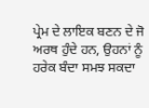ਪ੍ਰੇਮ ਦੇ ਲਾਇਕ ਬਣਨ ਦੇ ਜੋ ਅਰਥ ਹੁੰਦੇ ਹਨ, ਉਹਨਾਂ ਨੂੰ ਹਰੇਕ ਬੰਦਾ ਸਮਝ ਸਕਦਾ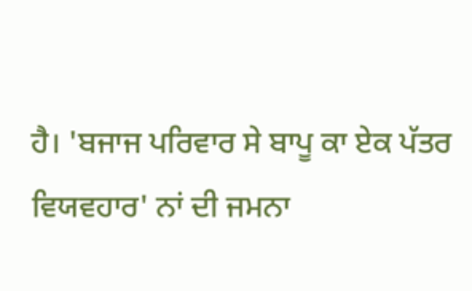ਹੈ। 'ਬਜਾਜ ਪਰਿਵਾਰ ਸੇ ਬਾਪੂ ਕਾ ਏਕ ਪੱਤਰ ਵਿਯਵਹਾਰ' ਨਾਂ ਦੀ ਜਮਨਾ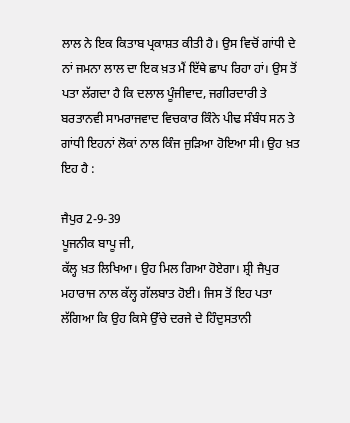ਲਾਲ ਨੇ ਇਕ ਕਿਤਾਬ ਪ੍ਰਕਾਸ਼ਤ ਕੀਤੀ ਹੈ। ਉਸ ਵਿਚੋਂ ਗਾਂਧੀ ਦੇ ਨਾਂ ਜਮਨਾ ਲਾਲ ਦਾ ਇਕ ਖ਼ਤ ਮੈਂ ਇੱਥੇ ਛਾਪ ਰਿਹਾ ਹਾਂ। ਉਸ ਤੋਂ ਪਤਾ ਲੱਗਦਾ ਹੈ ਕਿ ਦਲਾਲ ਪੂੰਜੀਵਾਦ, ਜਗੀਰਦਾਰੀ ਤੇ ਬਰਤਾਨਵੀ ਸਾਮਰਾਜਵਾਦ ਵਿਚਕਾਰ ਕਿੰਨੇ ਪੀਢ ਸੰਬੰਧ ਸਨ ਤੇ ਗਾਂਧੀ ਇਹਨਾਂ ਲੋਕਾਂ ਨਾਲ ਕਿੰਜ ਜੁੜਿਆ ਹੋਇਆ ਸੀ। ਉਹ ਖ਼ਤ ਇਹ ਹੈ :

ਜੈਪੁਰ 2-9-39
ਪੂਜਨੀਕ ਬਾਪੂ ਜੀ,
ਕੱਲ੍ਹ ਖ਼ਤ ਲਿਖਿਆ। ਉਹ ਮਿਲ ਗਿਆ ਹੋਏਗਾ। ਸ਼੍ਰੀ ਜੈਪੁਰ ਮਹਾਰਾਜ ਨਾਲ ਕੱਲ੍ਹ ਗੱਲਬਾਤ ਹੋਈ। ਜਿਸ ਤੋਂ ਇਹ ਪਤਾ ਲੱਗਿਆ ਕਿ ਉਹ ਕਿਸੇ ਉੱਚੇ ਦਰਜੇ ਦੇ ਹਿੰਦੁਸਤਾਨੀ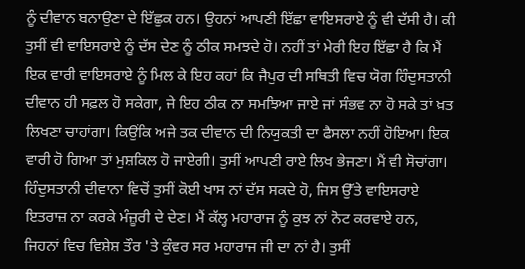ਨੂੰ ਦੀਵਾਨ ਬਨਾਉਣਾ ਦੇ ਇੱਛੁਕ ਹਨ। ਉਹਨਾਂ ਆਪਣੀ ਇੱਛਾ ਵਾਇਸਰਾਏ ਨੂੰ ਵੀ ਦੱਸੀ ਹੈ। ਕੀ ਤੁਸੀਂ ਵੀ ਵਾਇਸਰਾਏ ਨੂੰ ਦੱਸ ਦੇਣ ਨੂੰ ਠੀਕ ਸਮਝਦੇ ਹੋ। ਨਹੀਂ ਤਾਂ ਮੇਰੀ ਇਹ ਇੱਛਾ ਹੈ ਕਿ ਮੈਂ ਇਕ ਵਾਰੀ ਵਾਇਸਰਾਏ ਨੂੰ ਮਿਲ ਕੇ ਇਹ ਕਹਾਂ ਕਿ ਜੈਪੁਰ ਦੀ ਸਥਿਤੀ ਵਿਚ ਯੋਗ ਹਿੰਦੁਸਤਾਨੀ ਦੀਵਾਨ ਹੀ ਸਫ਼ਲ ਹੋ ਸਕੇਗਾ, ਜੇ ਇਹ ਠੀਕ ਨਾ ਸਮਝਿਆ ਜਾਏ ਜਾਂ ਸੰਭਵ ਨਾ ਹੋ ਸਕੇ ਤਾਂ ਖ਼ਤ ਲਿਖਣਾ ਚਾਹਾਂਗਾ। ਕਿਉਂਕਿ ਅਜੇ ਤਕ ਦੀਵਾਨ ਦੀ ਨਿਯੁਕਤੀ ਦਾ ਫੈਸਲਾ ਨਹੀਂ ਹੋਇਆ। ਇਕ ਵਾਰੀ ਹੋ ਗਿਆ ਤਾਂ ਮੁਸ਼ਕਿਲ ਹੋ ਜਾਏਗੀ। ਤੁਸੀਂ ਆਪਣੀ ਰਾਏ ਲਿਖ ਭੇਜਣਾ। ਮੈਂ ਵੀ ਸੋਚਾਂਗਾ।
ਹਿੰਦੁਸਤਾਨੀ ਦੀਵਾਨਾ ਵਿਚੋਂ ਤੁਸੀਂ ਕੋਈ ਖਾਸ ਨਾਂ ਦੱਸ ਸਕਦੇ ਹੋ, ਜਿਸ ਉੱਤੇ ਵਾਇਸਰਾਏ ਇਤਰਾਜ਼ ਨਾ ਕਰਕੇ ਮੰਜ਼ੂਰੀ ਦੇ ਦੇਣ। ਮੈਂ ਕੱਲ੍ਹ ਮਹਾਰਾਜ ਨੂੰ ਕੁਝ ਨਾਂ ਨੋਟ ਕਰਵਾਏ ਹਨ, ਜਿਹਨਾਂ ਵਿਚ ਵਿਸ਼ੇਸ਼ ਤੌਰ 'ਤੇ ਕੁੰਵਰ ਸਰ ਮਹਾਰਾਜ ਜੀ ਦਾ ਨਾਂ ਹੈ। ਤੁਸੀਂ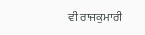ਵੀ ਰਾਜਕੁਮਾਰੀ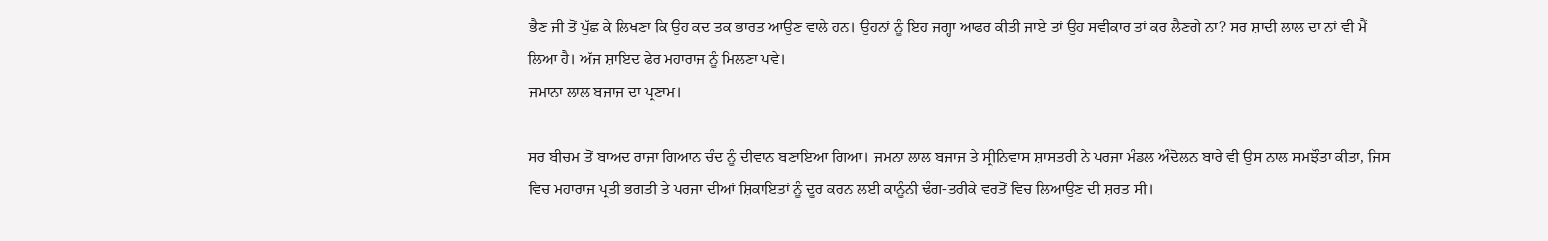ਭੈਣ ਜੀ ਤੋਂ ਪੁੱਛ ਕੇ ਲਿਖਣਾ ਕਿ ਉਹ ਕਦ ਤਕ ਭਾਰਤ ਆਉਣ ਵਾਲੇ ਹਨ। ਉਹਨਾਂ ਨੂੰ ਇਹ ਜਗ੍ਹਾ ਆਫਰ ਕੀਤੀ ਜਾਏ ਤਾਂ ਉਹ ਸਵੀਕਾਰ ਤਾਂ ਕਰ ਲੈਣਗੇ ਨਾ? ਸਰ ਸ਼ਾਦੀ ਲਾਲ ਦਾ ਨਾਂ ਵੀ ਮੈਂ ਲਿਆ ਹੈ। ਅੱਜ ਸ਼ਾਇਦ ਫੇਰ ਮਹਾਰਾਜ ਨੂੰ ਮਿਲਣਾ ਪਵੇ।
ਜਮਾਨਾ ਲਾਲ ਬਜਾਜ ਦਾ ਪ੍ਰਣਾਮ।

ਸਰ ਬੀਚਮ ਤੋਂ ਬਾਅਦ ਰਾਜਾ ਗਿਆਨ ਚੰਦ ਨੂੰ ਦੀਵਾਨ ਬਣਾਇਆ ਗਿਆ। ਜਮਨਾ ਲਾਲ ਬਜਾਜ ਤੇ ਸ੍ਰੀਨਿਵਾਸ ਸ਼ਾਸਤਰੀ ਨੇ ਪਰਜਾ ਮੰਡਲ ਅੰਦੋਲਨ ਬਾਰੇ ਵੀ ਉਸ ਨਾਲ ਸਮਝੌਤਾ ਕੀਤਾ, ਜਿਸ ਵਿਚ ਮਹਾਰਾਜ ਪ੍ਰਤੀ ਭਗਤੀ ਤੇ ਪਰਜਾ ਦੀਆਂ ਸ਼ਿਕਾਇਤਾਂ ਨੂੰ ਦੂਰ ਕਰਨ ਲਈ ਕਾਨੂੰਨੀ ਢੰਗ-ਤਰੀਕੇ ਵਰਤੋਂ ਵਿਚ ਲਿਆਉਣ ਦੀ ਸ਼ਰਤ ਸੀ।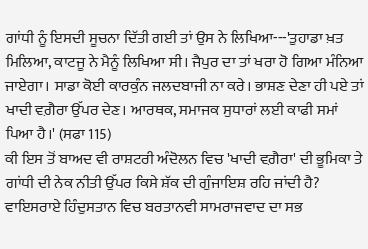ਗਾਂਧੀ ਨੂੰ ਇਸਦੀ ਸੂਚਨਾ ਦਿੱਤੀ ਗਈ ਤਾਂ ਉਸ ਨੇ ਲਿਖਿਆ---'ਤੁਹਾਡਾ ਖ਼ਤ ਮਿਲਿਆ, ਕਾਟਜੂ ਨੇ ਮੈਨੂੰ ਲਿਖਿਆ ਸੀ। ਜੈਪੁਰ ਦਾ ਤਾਂ ਖਰਾ ਹੋ ਗਿਆ ਮੰਨਿਆ ਜਾਏਗਾ। ਸਾਡਾ ਕੋਈ ਕਾਰਕੁੰਨ ਜਲਦਬਾਜੀ ਨਾ ਕਰੇ। ਭਾਸ਼ਣ ਦੇਣਾ ਹੀ ਪਏ ਤਾਂ ਖਾਦੀ ਵਗ਼ੈਰਾ ਉੱਪਰ ਦੇਣ। ਆਰਥਕ, ਸਮਾਜਕ ਸੁਧਾਰਾਂ ਲਈ ਕਾਫੀ ਸਮਾਂ ਪਿਆ ਹੈ।' (ਸਫਾ 115)
ਕੀ ਇਸ ਤੋਂ ਬਾਅਦ ਵੀ ਰਾਸ਼ਟਰੀ ਅੰਦੋਲਨ ਵਿਚ 'ਖਾਦੀ ਵਗ਼ੈਰਾ' ਦੀ ਭੂਮਿਕਾ ਤੇ ਗਾਂਧੀ ਦੀ ਨੇਕ ਨੀਤੀ ਉੱਪਰ ਕਿਸੇ ਸ਼ੱਕ ਦੀ ਗੁੰਜਾਇਸ਼ ਰਹਿ ਜਾਂਦੀ ਹੈ? ਵਾਇਸਰਾਏ ਹਿੰਦੁਸਤਾਨ ਵਿਚ ਬਰਤਾਨਵੀ ਸਾਮਰਾਜਵਾਦ ਦਾ ਸਭ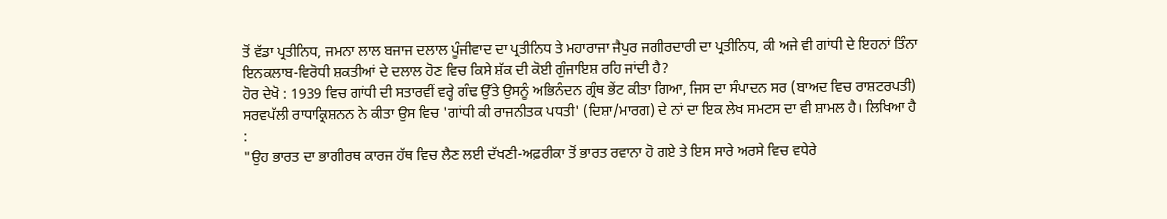ਤੋਂ ਵੱਡਾ ਪ੍ਰਤੀਨਿਧ, ਜਮਨਾ ਲਾਲ ਬਜਾਜ ਦਲਾਲ ਪੂੰਜੀਵਾਦ ਦਾ ਪ੍ਰਤੀਨਿਧ ਤੇ ਮਹਾਰਾਜਾ ਜੈਪੁਰ ਜਗੀਰਦਾਰੀ ਦਾ ਪ੍ਰਤੀਨਿਧ, ਕੀ ਅਜੇ ਵੀ ਗਾਂਧੀ ਦੇ ਇਹਨਾਂ ਤਿੰਨਾ ਇਨਕਲਾਬ-ਵਿਰੋਧੀ ਸ਼ਕਤੀਆਂ ਦੇ ਦਲਾਲ ਹੋਣ ਵਿਚ ਕਿਸੇ ਸ਼ੱਕ ਦੀ ਕੋਈ ਗੁੰਜਾਇਸ਼ ਰਹਿ ਜਾਂਦੀ ਹੈ?
ਹੋਰ ਦੇਖੋ : 1939 ਵਿਚ ਗਾਂਧੀ ਦੀ ਸਤਾਰਵੀਂ ਵਰ੍ਹੇ ਗੰਢ ਉੱਤੇ ਉਸਨੂੰ ਅਭਿਨੰਦਨ ਗ੍ਰੰਥ ਭੇਂਟ ਕੀਤਾ ਗਿਆ, ਜਿਸ ਦਾ ਸੰਪਾਦਨ ਸਰ (ਬਾਅਦ ਵਿਚ ਰਾਸ਼ਟਰਪਤੀ) ਸਰਵਪੱਲੀ ਰਾਧਾਕ੍ਰਿਸ਼ਨਨ ਨੇ ਕੀਤਾ ਉਸ ਵਿਚ 'ਗਾਂਧੀ ਕੀ ਰਾਜਨੀਤਕ ਪਧਤੀ' (ਦਿਸ਼ਾ/ਮਾਰਗ) ਦੇ ਨਾਂ ਦਾ ਇਕ ਲੇਖ ਸਮਟਸ ਦਾ ਵੀ ਸ਼ਾਮਲ ਹੈ। ਲਿਖਿਆ ਹੈ :
"ਉਹ ਭਾਰਤ ਦਾ ਭਾਗੀਰਥ ਕਾਰਜ ਹੱਥ ਵਿਚ ਲੈਣ ਲਈ ਦੱਖਣੀ-ਅਫ਼ਰੀਕਾ ਤੋਂ ਭਾਰਤ ਰਵਾਨਾ ਹੋ ਗਏ ਤੇ ਇਸ ਸਾਰੇ ਅਰਸੇ ਵਿਚ ਵਧੇਰੇ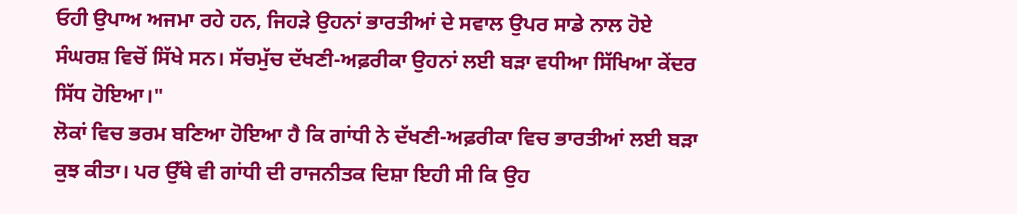ਓਹੀ ਉਪਾਅ ਅਜਮਾ ਰਹੇ ਹਨ, ਜਿਹੜੇ ਉਹਨਾਂ ਭਾਰਤੀਆਂ ਦੇ ਸਵਾਲ ਉਪਰ ਸਾਡੇ ਨਾਲ ਹੋਏ ਸੰਘਰਸ਼ ਵਿਚੋਂ ਸਿੱਖੇ ਸਨ। ਸੱਚਮੁੱਚ ਦੱਖਣੀ-ਅਫ਼ਰੀਕਾ ਉਹਨਾਂ ਲਈ ਬੜਾ ਵਧੀਆ ਸਿੱਖਿਆ ਕੇਂਦਰ ਸਿੱਧ ਹੋਇਆ।"
ਲੋਕਾਂ ਵਿਚ ਭਰਮ ਬਣਿਆ ਹੋਇਆ ਹੈ ਕਿ ਗਾਂਧੀ ਨੇ ਦੱਖਣੀ-ਅਫ਼ਰੀਕਾ ਵਿਚ ਭਾਰਤੀਆਂ ਲਈ ਬੜਾ ਕੁਝ ਕੀਤਾ। ਪਰ ਉੱਥੇ ਵੀ ਗਾਂਧੀ ਦੀ ਰਾਜਨੀਤਕ ਦਿਸ਼ਾ ਇਹੀ ਸੀ ਕਿ ਉਹ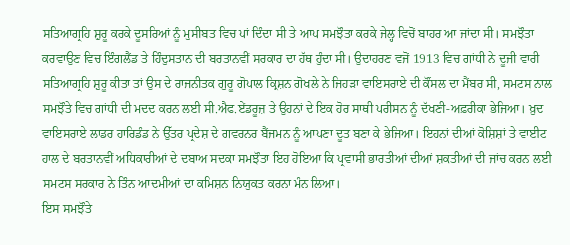ਸਤਿਆਗ੍ਰਹਿ ਸ਼ੁਰੂ ਕਰਕੇ ਦੂਸਰਿਆਂ ਨੂੰ ਮੁਸੀਬਤ ਵਿਚ ਪਾਂ ਦਿੰਦਾ ਸੀ ਤੇ ਆਪ ਸਮਝੌਤਾ ਕਰਕੇ ਜੇਲ੍ਹ ਵਿਚੋਂ ਬਾਹਰ ਆ ਜਾਂਦਾ ਸੀ। ਸਮਝੌਤਾ ਕਰਵਾਉਣ ਵਿਚ ਇੰਗਲੈਂਡ ਤੇ ਹਿੰਦੁਸਤਾਨ ਦੀ ਬਰਤਾਨਵੀਂ ਸਰਕਾਰ ਦਾ ਹੱਥ ਹੁੰਦਾ ਸੀ। ਉਦਾਹਰਣ ਵਜੋਂ 1913 ਵਿਚ ਗਾਂਧੀ ਨੇ ਦੂਜੀ ਵਾਰੀ ਸਤਿਆਗ੍ਰਹਿ ਸ਼ੁਰੂ ਕੀਤਾ ਤਾਂ ਉਸ ਦੇ ਰਾਜਨੀਤਕ ਗੁਰੂ ਗੋਪਾਲ ਕ੍ਰਿਸ਼ਨ ਗੋਖਲੇ ਨੇ ਜਿਹੜਾ ਵਾਇਸਰਾਏ ਦੀ ਕੌਂਸਲ ਦਾ ਮੈਂਬਰ ਸੀ, ਸਮਟਸ ਨਾਲ ਸਮਝੌਤੇ ਵਿਚ ਗਾਂਧੀ ਦੀ ਮਦਦ ਕਰਨ ਲਈ ਸੀ.ਐਫ.ਏਂਡਰੂਜ਼ ਤੇ ਉਹਨਾਂ ਦੇ ਇਕ ਹੋਰ ਸਾਥੀ ਪਰੀਸਨ ਨੂੰ ਦੱਖਣੀ-ਅਫ਼ਰੀਕਾ ਭੇਜਿਆ। ਖ਼ੁਦ ਵਾਇਸਰਾਏ ਲਾਡਰ ਹਾਰਿਡੰਡ ਨੇ ਉੱਤਰ ਪ੍ਰਦੇਸ਼ ਦੇ ਗਵਰਨਰ ਬੈਂਜਮਨ ਨੂੰ ਆਪਣਾ ਦੂਤ ਬਣਾ ਕੇ ਭੇਜਿਆ। ਇਹਨਾਂ ਦੀਆਂ ਕੋਸ਼ਿਸ਼ਾਂ ਤੇ ਵਾਈਟ ਹਾਲ ਦੇ ਬਰਤਾਨਵੀਂ ਅਧਿਕਾਰੀਆਂ ਦੇ ਦਬਾਅ ਸਦਕਾ ਸਮਝੌਤਾ ਇਹ ਹੋਇਆ ਕਿ ਪ੍ਰਵਾਸੀ ਭਾਰਤੀਆਂ ਦੀਆਂ ਸ਼ਕਤੀਆਂ ਦੀ ਜਾਂਚ ਕਰਨ ਲਈ ਸਮਟਸ ਸਰਕਾਰ ਨੇ ਤਿੰਨ ਆਦਮੀਆਂ ਦਾ ਕਮਿਸ਼ਨ ਨਿਯੁਕਤ ਕਰਨਾ ਮੰਨ ਲਿਆ।
ਇਸ ਸਮਝੌਤੇ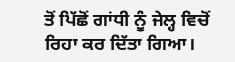ਤੋਂ ਪਿੱਛੋਂ ਗਾਂਧੀ ਨੂੰ ਜੇਲ੍ਹ ਵਿਚੋਂ ਰਿਹਾ ਕਰ ਦਿੱਤਾ ਗਿਆ।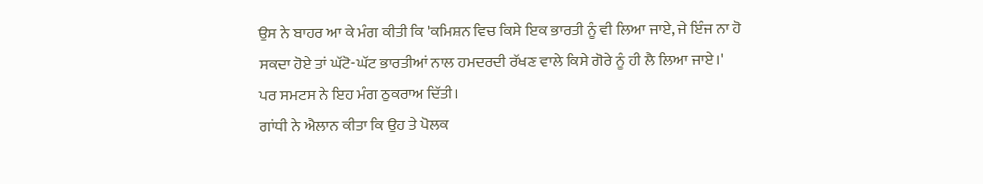ਉਸ ਨੇ ਬਾਹਰ ਆ ਕੇ ਮੰਗ ਕੀਤੀ ਕਿ 'ਕਮਿਸ਼ਨ ਵਿਚ ਕਿਸੇ ਇਕ ਭਾਰਤੀ ਨੂੰ ਵੀ ਲਿਆ ਜਾਏ, ਜੇ ਇੰਜ ਨਾ ਹੋ ਸਕਦਾ ਹੋਏ ਤਾਂ ਘੱਟੋ-ਘੱਟ ਭਾਰਤੀਆਂ ਨਾਲ ਹਮਦਰਦੀ ਰੱਖਣ ਵਾਲੇ ਕਿਸੇ ਗੋਰੇ ਨੂੰ ਹੀ ਲੈ ਲਿਆ ਜਾਏ।' ਪਰ ਸਮਟਸ ਨੇ ਇਹ ਮੰਗ ਠੁਕਰਾਅ ਦਿੱਤੀ।
ਗਾਂਧੀ ਨੇ ਐਲਾਨ ਕੀਤਾ ਕਿ ਉਹ ਤੇ ਪੋਲਕ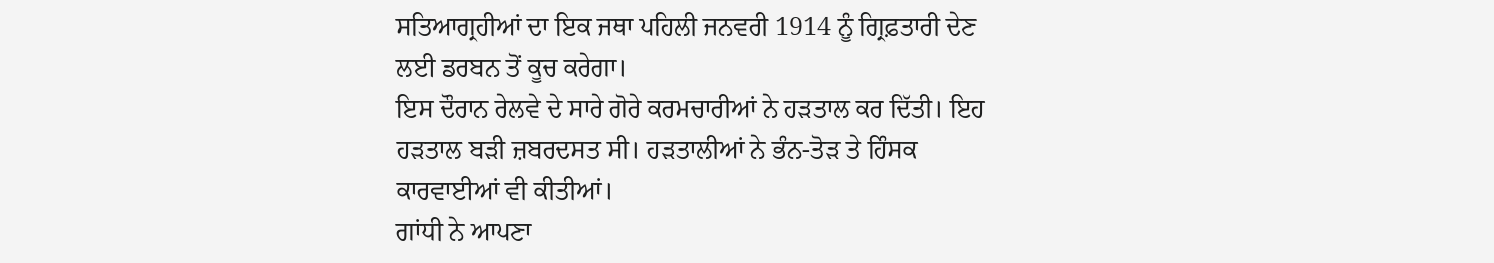ਸਤਿਆਗ੍ਰਹੀਆਂ ਦਾ ਇਕ ਜਥਾ ਪਹਿਲੀ ਜਨਵਰੀ 1914 ਨੂੰ ਗ੍ਰਿਫ਼ਤਾਰੀ ਦੇਣ ਲਈ ਡਰਬਨ ਤੋਂ ਕੂਚ ਕਰੇਗਾ।
ਇਸ ਦੌਰਾਨ ਰੇਲਵੇ ਦੇ ਸਾਰੇ ਗੋਰੇ ਕਰਮਚਾਰੀਆਂ ਨੇ ਹੜਤਾਲ ਕਰ ਦਿੱਤੀ। ਇਹ ਹੜਤਾਲ ਬੜੀ ਜ਼ਬਰਦਸਤ ਸੀ। ਹੜਤਾਲੀਆਂ ਨੇ ਭੰਨ-ਤੋੜ ਤੇ ਹਿੰਸਕ ਕਾਰਵਾਈਆਂ ਵੀ ਕੀਤੀਆਂ।
ਗਾਂਧੀ ਨੇ ਆਪਣਾ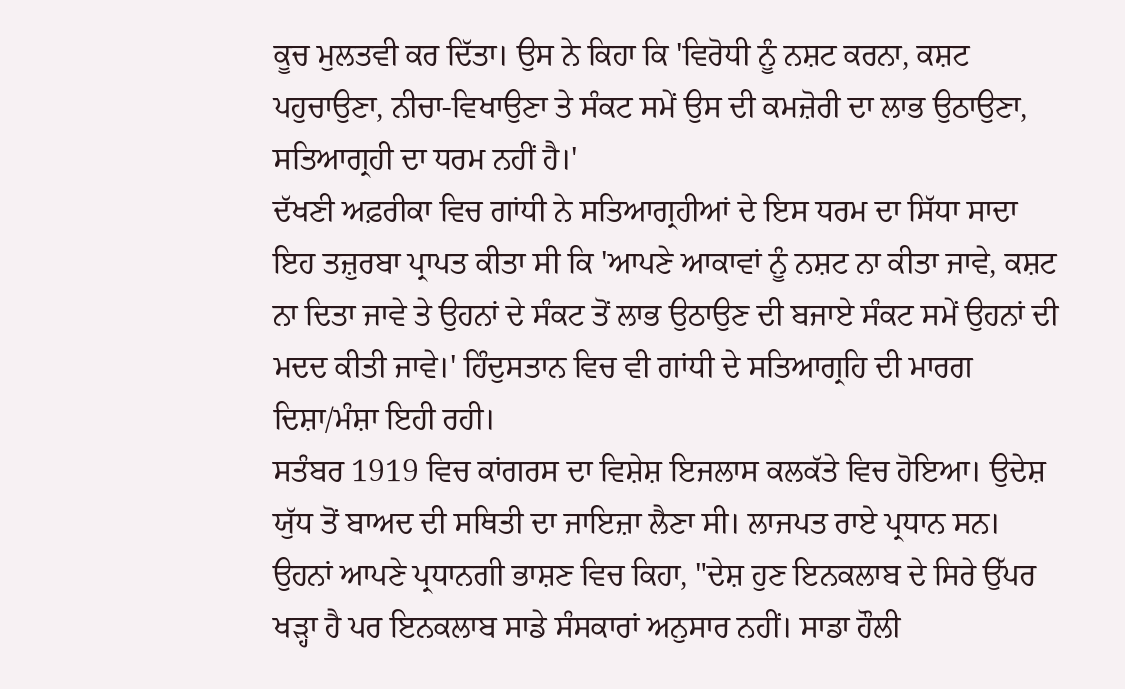ਕੂਚ ਮੁਲਤਵੀ ਕਰ ਦਿੱਤਾ। ਉਸ ਨੇ ਕਿਹਾ ਕਿ 'ਵਿਰੋਧੀ ਨੂੰ ਨਸ਼ਟ ਕਰਨਾ, ਕਸ਼ਟ ਪਹੁਚਾਉਣਾ, ਨੀਚਾ-ਵਿਖਾਉਣਾ ਤੇ ਸੰਕਟ ਸਮੇਂ ਉਸ ਦੀ ਕਮਜ਼ੋਰੀ ਦਾ ਲਾਭ ਉਠਾਉਣਾ, ਸਤਿਆਗ੍ਰਹੀ ਦਾ ਧਰਮ ਨਹੀਂ ਹੈ।'
ਦੱਖਣੀ ਅਫ਼ਰੀਕਾ ਵਿਚ ਗਾਂਧੀ ਨੇ ਸਤਿਆਗ੍ਰਹੀਆਂ ਦੇ ਇਸ ਧਰਮ ਦਾ ਸਿੱਧਾ ਸਾਦਾ ਇਹ ਤਜ਼ੁਰਬਾ ਪ੍ਰਾਪਤ ਕੀਤਾ ਸੀ ਕਿ 'ਆਪਣੇ ਆਕਾਵਾਂ ਨੂੰ ਨਸ਼ਟ ਨਾ ਕੀਤਾ ਜਾਵੇ, ਕਸ਼ਟ ਨਾ ਦਿਤਾ ਜਾਵੇ ਤੇ ਉਹਨਾਂ ਦੇ ਸੰਕਟ ਤੋਂ ਲਾਭ ਉਠਾਉਣ ਦੀ ਬਜਾਏ ਸੰਕਟ ਸਮੇਂ ਉਹਨਾਂ ਦੀ ਮਦਦ ਕੀਤੀ ਜਾਵੇ।' ਹਿੰਦੁਸਤਾਨ ਵਿਚ ਵੀ ਗਾਂਧੀ ਦੇ ਸਤਿਆਗ੍ਰਹਿ ਦੀ ਮਾਰਗ ਦਿਸ਼ਾ/ਮੰਸ਼ਾ ਇਹੀ ਰਹੀ।
ਸਤੰਬਰ 1919 ਵਿਚ ਕਾਂਗਰਸ ਦਾ ਵਿਸ਼ੇਸ਼ ਇਜਲਾਸ ਕਲਕੱਤੇ ਵਿਚ ਹੋਇਆ। ਉਦੇਸ਼ ਯੁੱਧ ਤੋਂ ਬਾਅਦ ਦੀ ਸਥਿਤੀ ਦਾ ਜਾਇਜ਼ਾ ਲੈਣਾ ਸੀ। ਲਾਜਪਤ ਰਾਏ ਪ੍ਰਧਾਨ ਸਨ। ਉਹਨਾਂ ਆਪਣੇ ਪ੍ਰਧਾਨਗੀ ਭਾਸ਼ਣ ਵਿਚ ਕਿਹਾ, "ਦੇਸ਼ ਹੁਣ ਇਨਕਲਾਬ ਦੇ ਸਿਰੇ ਉੱਪਰ ਖੜ੍ਹਾ ਹੈ ਪਰ ਇਨਕਲਾਬ ਸਾਡੇ ਸੰਸਕਾਰਾਂ ਅਨੁਸਾਰ ਨਹੀਂ। ਸਾਡਾ ਹੌਲੀ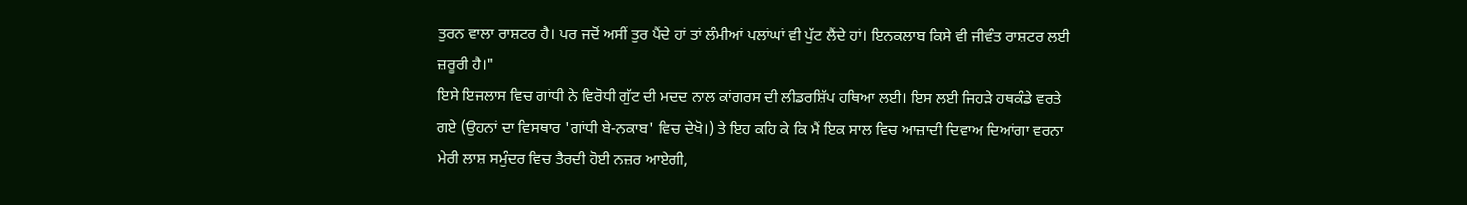ਤੁਰਨ ਵਾਲਾ ਰਾਸ਼ਟਰ ਹੈ। ਪਰ ਜਦੋਂ ਅਸੀਂ ਤੁਰ ਪੈਂਦੇ ਹਾਂ ਤਾਂ ਲੰਮੀਆਂ ਪਲਾਂਘਾਂ ਵੀ ਪੁੱਟ ਲੈਂਦੇ ਹਾਂ। ਇਨਕਲਾਬ ਕਿਸੇ ਵੀ ਜੀਵੰਤ ਰਾਸ਼ਟਰ ਲਈ ਜ਼ਰੂਰੀ ਹੈ।"
ਇਸੇ ਇਜਲਾਸ ਵਿਚ ਗਾਂਧੀ ਨੇ ਵਿਰੋਧੀ ਗੁੱਟ ਦੀ ਮਦਦ ਨਾਲ ਕਾਂਗਰਸ ਦੀ ਲੀਡਰਸ਼ਿੱਪ ਹਥਿਆ ਲਈ। ਇਸ ਲਈ ਜਿਹੜੇ ਹਥਕੰਡੇ ਵਰਤੇ ਗਏ (ਉਹਨਾਂ ਦਾ ਵਿਸਥਾਰ 'ਗਾਂਧੀ ਬੇ-ਨਕਾਬ' ਵਿਚ ਦੇਖੋ।) ਤੇ ਇਹ ਕਹਿ ਕੇ ਕਿ ਮੈਂ ਇਕ ਸਾਲ ਵਿਚ ਆਜ਼ਾਦੀ ਦਿਵਾਅ ਦਿਆਂਗਾ ਵਰਨਾ ਮੇਰੀ ਲਾਸ਼ ਸਮੁੰਦਰ ਵਿਚ ਤੈਰਦੀ ਹੋਈ ਨਜ਼ਰ ਆਏਗੀ,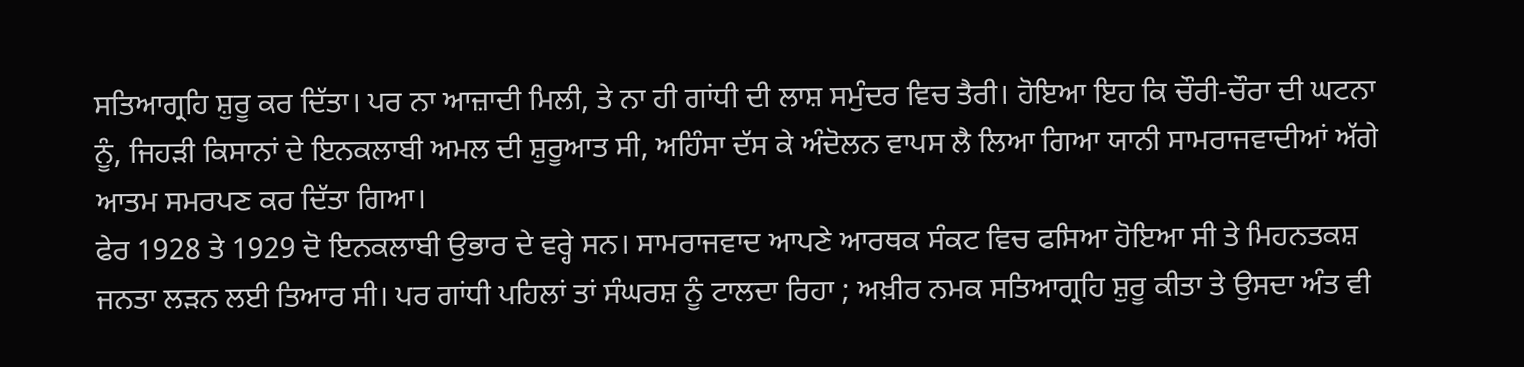ਸਤਿਆਗ੍ਰਹਿ ਸ਼ੁਰੂ ਕਰ ਦਿੱਤਾ। ਪਰ ਨਾ ਆਜ਼ਾਦੀ ਮਿਲੀ, ਤੇ ਨਾ ਹੀ ਗਾਂਧੀ ਦੀ ਲਾਸ਼ ਸਮੁੰਦਰ ਵਿਚ ਤੈਰੀ। ਹੋਇਆ ਇਹ ਕਿ ਚੌਰੀ-ਚੌਰਾ ਦੀ ਘਟਨਾ ਨੂੰ, ਜਿਹੜੀ ਕਿਸਾਨਾਂ ਦੇ ਇਨਕਲਾਬੀ ਅਮਲ ਦੀ ਸ਼ੁਰੂਆਤ ਸੀ, ਅਹਿੰਸਾ ਦੱਸ ਕੇ ਅੰਦੋਲਨ ਵਾਪਸ ਲੈ ਲਿਆ ਗਿਆ ਯਾਨੀ ਸਾਮਰਾਜਵਾਦੀਆਂ ਅੱਗੇ ਆਤਮ ਸਮਰਪਣ ਕਰ ਦਿੱਤਾ ਗਿਆ।
ਫੇਰ 1928 ਤੇ 1929 ਦੋ ਇਨਕਲਾਬੀ ਉਭਾਰ ਦੇ ਵਰ੍ਹੇ ਸਨ। ਸਾਮਰਾਜਵਾਦ ਆਪਣੇ ਆਰਥਕ ਸੰਕਟ ਵਿਚ ਫਸਿਆ ਹੋਇਆ ਸੀ ਤੇ ਮਿਹਨਤਕਸ਼ ਜਨਤਾ ਲੜਨ ਲਈ ਤਿਆਰ ਸੀ। ਪਰ ਗਾਂਧੀ ਪਹਿਲਾਂ ਤਾਂ ਸੰਘਰਸ਼ ਨੂੰ ਟਾਲਦਾ ਰਿਹਾ ; ਅਖ਼ੀਰ ਨਮਕ ਸਤਿਆਗ੍ਰਹਿ ਸ਼ੁਰੂ ਕੀਤਾ ਤੇ ਉਸਦਾ ਅੰਤ ਵੀ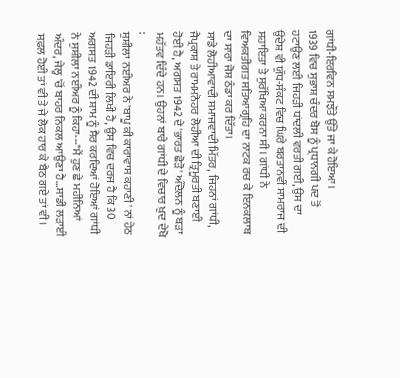ਗਾਂਧੀ-ਇਰਵਿਨ ਸਮਝੌਤੇ ਉੱਤੇ ਜਾ ਕੇ ਹੋਇਆ।
1939 ਵਿਚ ਸੁਭਾਸ਼ ਚੰਦਰ ਬੋਸ ਨੂੰ ਪ੍ਰਧਾਨਗੀ ਪਦ ਤੋਂ ਹਟਾਉਣ ਲਈ ਜਿਹੜੀ ਧਾਂਦਲੀ ਵਰਤੀ ਗਈ, ਉਸ ਦਾ ਉਦੇਸ਼ ਵੀ ਯੁੱਧ-ਸੰਕਟ ਵਿਚ ਘਿਰੇ ਬਰਤਾਨਵੀਂ ਸਾਮਰਾਜ ਦੀ ਸਹਾਇਤਾ ਤੇ ਸੁਰੱਖਿਆ ਕਰਨਾ ਸੀ। ਗਾਂਧੀ ਨੇ ਵਿਅਕਤੀਗਤ ਸਤਿਆਗ੍ਰਹਿ ਦਾ ਨਾਟਕ ਰਚ ਕੇ ਇਨਕਲਾਬ ਦਾ ਸਾਰਾ ਜੋਸ਼ ਠੰਡਾ ਕਰ ਦਿੱਤਾ।
ਸਾਡੇ ਲੋਹੀਆਵਾਦੀ ਸਮਾਜਵਾਦੀ ਮਿੱਤਰ, ਜਿਹਨਾਂ ਗਾਂਧੀ, ਜੈਪ੍ਰਕਾਸ਼ ਤੇ ਰਾਮਮਨੋਹਰ ਲੋਹੀਆ ਦੀ ਤ੍ਰਿਮੂਰਤੀ ਬਣਾਈ ਹੋਈ ਹੈ, ਅਗਸਤ 1942 ਦੇ 'ਭਾਰਤ ਛੋੜੋ' ਅੰਦੋਲਨ ਨੂੰ ਬੜਾ ਮਹੱਤਵ ਦਿੰਦੇ ਹਨ। ਉਹਨਾਂ ਬਾਰੇ ਗਾਂਧੀ ਦੇ ਵਿਚਾਰ ਖ਼ੁਦ ਦੇਖੋ :
ਸੁਸ਼ੀਲਾ ਨਈਅਰ ਨੇ 'ਬਾਪੂ ਕੀ ਕਾਰਾਵਾਸ ਕਹਾਣੀ' ਨਾਂ ਹੇਠ ਜਿਹੜੀ ਡਾਇਰੀ ਲਿਖੀ ਹੈ, ਉਸ ਵਿਚ ਦਰਜ ਹੈ ਕਿ 30 ਅਗਸਤ 1942 ਦੀ ਸ਼ਾਮ ਨੂੰ ਸੈਰ ਕਰਦਿਆਂ ਹੋਇਆਂ ਗਾਂਧੀ ਨੇ ਸੁਸ਼ੀਲਾ ਨਈਅਰ ਨੂੰ ਕਿਹਾ---"ਮੈਂ ਹੁਣ ਛੇ ਮਹੀਨਿਆਂ ਅੰਦਰ, ਜੇਲ੍ਹ 'ਚੋਂ ਬਾਹਰ ਨਿਕਲ ਆਉਣਾ ਹੈ…ਸਾਡੀ ਲੜਾਈ ਸਫ਼ਲ ਹੋਈ ਤਾਂ ਵੀ ਤੇ ਜੇ ਲੋਕ ਹਾਰ ਕੇ ਬੈਠ ਗਏ ਤਾਂ ਵੀ।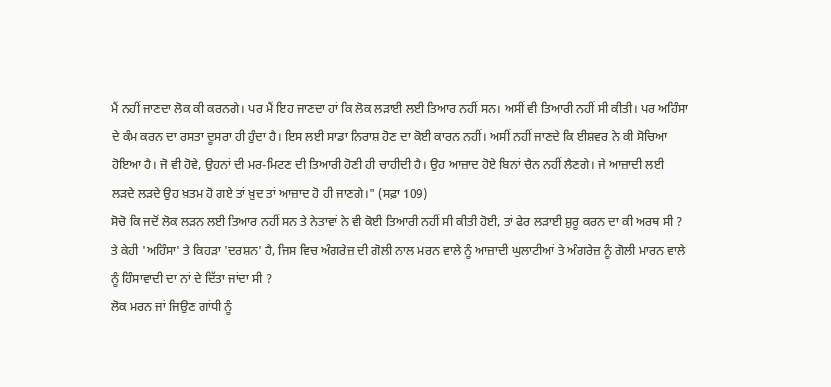ਮੈਂ ਨਹੀਂ ਜਾਣਦਾ ਲੋਕ ਕੀ ਕਰਨਗੇ। ਪਰ ਮੈਂ ਇਹ ਜਾਣਦਾ ਹਾਂ ਕਿ ਲੋਕ ਲੜਾਈ ਲਈ ਤਿਆਰ ਨਹੀਂ ਸਨ। ਅਸੀਂ ਵੀ ਤਿਆਰੀ ਨਹੀਂ ਸੀ ਕੀਤੀ। ਪਰ ਅਹਿੰਸਾ ਦੇ ਕੰਮ ਕਰਨ ਦਾ ਰਸਤਾ ਦੂਸਰਾ ਹੀ ਹੁੰਦਾ ਹੈ। ਇਸ ਲਈ ਸਾਡਾ ਨਿਰਾਸ਼ ਹੋਣ ਦਾ ਕੋਈ ਕਾਰਨ ਨਹੀਂ। ਅਸੀਂ ਨਹੀਂ ਜਾਣਦੇ ਕਿ ਈਸ਼ਵਰ ਨੇ ਕੀ ਸੋਚਿਆ ਹੋਇਆ ਹੈ। ਜੋ ਵੀ ਹੋਵੇ, ਉਹਨਾਂ ਦੀ ਮਰ-ਮਿਟਣ ਦੀ ਤਿਆਰੀ ਹੋਣੀ ਹੀ ਚਾਹੀਦੀ ਹੈ। ਉਹ ਆਜ਼ਾਦ ਹੋਏ ਬਿਨਾਂ ਚੈਨ ਨਹੀਂ ਲੈਣਗੇ। ਜੇ ਆਜ਼ਾਦੀ ਲਈ ਲੜਦੇ ਲੜਦੇ ਉਹ ਖ਼ਤਮ ਹੋ ਗਏ ਤਾਂ ਖ਼ੁਦ ਤਾਂ ਆਜ਼ਾਦ ਹੋ ਹੀ ਜਾਣਗੇ।" (ਸਫ਼ਾ 109)
ਸੋਚੋ ਕਿ ਜਦੋਂ ਲੋਕ ਲੜਨ ਲਈ ਤਿਆਰ ਨਹੀਂ ਸਨ ਤੇ ਨੇਤਾਵਾਂ ਨੇ ਵੀ ਕੋਈ ਤਿਆਰੀ ਨਹੀਂ ਸੀ ਕੀਤੀ ਹੋਈ, ਤਾਂ ਫੇਰ ਲੜਾਈ ਸ਼ੁਰੂ ਕਰਨ ਦਾ ਕੀ ਅਰਥ ਸੀ ? ਤੇ ਕੇਹੀ 'ਅਹਿੰਸਾ' ਤੇ ਕਿਹੜਾ 'ਦਰਸ਼ਨ' ਹੈ, ਜਿਸ ਵਿਚ ਅੰਗਰੇਜ਼ ਦੀ ਗੋਲੀ ਨਾਲ ਮਰਨ ਵਾਲੇ ਨੂੰ ਆਜ਼ਾਦੀ ਘੁਲਾਟੀਆਂ ਤੇ ਅੰਗਰੇਜ਼ ਨੂੰ ਗੋਲੀ ਮਾਰਨ ਵਾਲੇ ਨੂੰ ਹਿੰਸਾਵਾਦੀ ਦਾ ਨਾਂ ਦੇ ਦਿੱਤਾ ਜਾਂਦਾ ਸੀ ?
ਲੋਕ ਮਰਨ ਜਾਂ ਜਿਉਣ ਗਾਂਧੀ ਨੂੰ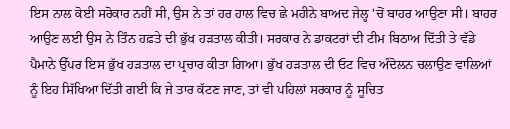ਇਸ ਨਾਲ ਕੋਈ ਸਰੋਕਾਰ ਨਹੀਂ ਸੀ, ਉਸ ਨੇ ਤਾਂ ਹਰ ਹਾਲ ਵਿਚ ਛੇ ਮਹੀਨੇ ਬਾਅਦ ਜੇਲ੍ਹ 'ਚੋਂ ਬਾਹਰ ਆਉਣਾ ਸੀ। ਬਾਹਰ ਆਉਣ ਲਈ ਉਸ ਨੇ ਤਿੰਨ ਹਫ਼ਤੇ ਦੀ ਭੁੱਖ ਹੜਤਾਲ ਕੀਤੀ। ਸਰਕਾਰ ਨੇ ਡਾਕਟਰਾਂ ਦੀ ਟੀਮ ਬਿਠਾਅ ਦਿੱਤੀ ਤੇ ਵੱਡੇ ਪੈਮਾਨੇ ਉੱਪਰ ਇਸ ਭੁੱਖ ਹੜਤਾਲ ਦਾ ਪ੍ਰਚਾਰ ਕੀਤਾ ਗਿਆ। ਭੁੱਖ ਹੜਤਾਲ ਦੀ ਓਟ ਵਿਚ ਅੰਦੋਲਨ ਚਲਾਉਣ ਵਾਲਿਆਂ ਨੂੰ ਇਹ ਸਿੱਖਿਆ ਦਿੱਤੀ ਗਈ ਕਿ ਜੇ ਤਾਰ ਕੱਟਣ ਜਾਣ, ਤਾਂ ਵੀ ਪਹਿਲਾਂ ਸਰਕਾਰ ਨੂੰ ਸੂਚਿਤ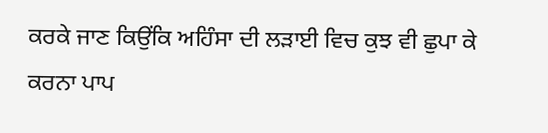ਕਰਕੇ ਜਾਣ ਕਿਉਂਕਿ ਅਹਿੰਸਾ ਦੀ ਲੜਾਈ ਵਿਚ ਕੁਝ ਵੀ ਛੁਪਾ ਕੇ ਕਰਨਾ ਪਾਪ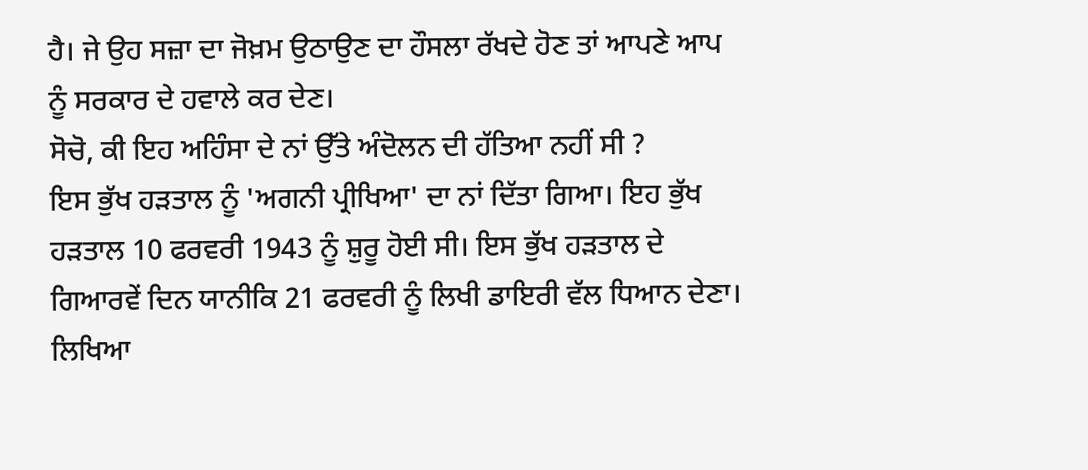ਹੈ। ਜੇ ਉਹ ਸਜ਼ਾ ਦਾ ਜੋਖ਼ਮ ਉਠਾਉਣ ਦਾ ਹੌਸਲਾ ਰੱਖਦੇ ਹੋਣ ਤਾਂ ਆਪਣੇ ਆਪ ਨੂੰ ਸਰਕਾਰ ਦੇ ਹਵਾਲੇ ਕਰ ਦੇਣ।
ਸੋਚੋ, ਕੀ ਇਹ ਅਹਿੰਸਾ ਦੇ ਨਾਂ ਉੱਤੇ ਅੰਦੋਲਨ ਦੀ ਹੱਤਿਆ ਨਹੀਂ ਸੀ ?
ਇਸ ਭੁੱਖ ਹੜਤਾਲ ਨੂੰ 'ਅਗਨੀ ਪ੍ਰੀਖਿਆ' ਦਾ ਨਾਂ ਦਿੱਤਾ ਗਿਆ। ਇਹ ਭੁੱਖ ਹੜਤਾਲ 10 ਫਰਵਰੀ 1943 ਨੂੰ ਸ਼ੁਰੂ ਹੋਈ ਸੀ। ਇਸ ਭੁੱਖ ਹੜਤਾਲ ਦੇ ਗਿਆਰਵੇਂ ਦਿਨ ਯਾਨੀਕਿ 21 ਫਰਵਰੀ ਨੂੰ ਲਿਖੀ ਡਾਇਰੀ ਵੱਲ ਧਿਆਨ ਦੇਣਾ। ਲਿਖਿਆ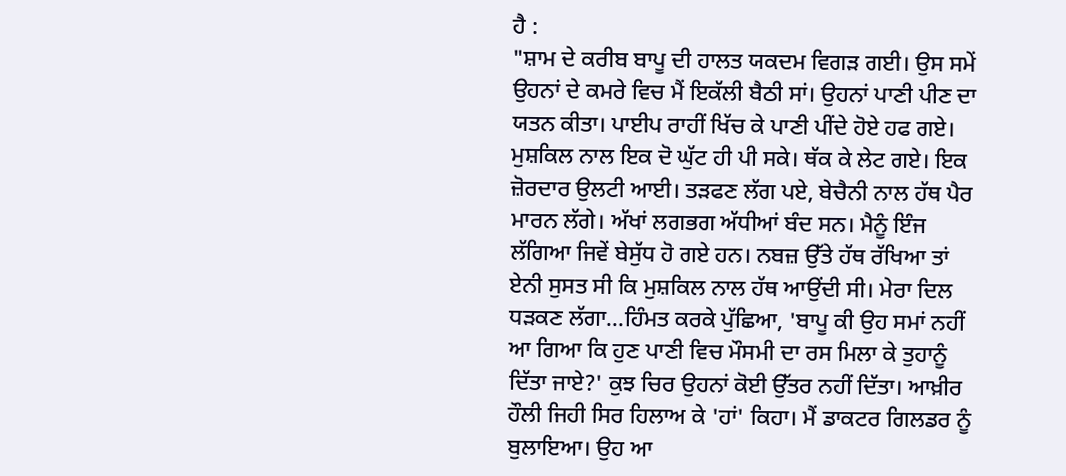ਹੈ :
"ਸ਼ਾਮ ਦੇ ਕਰੀਬ ਬਾਪੂ ਦੀ ਹਾਲਤ ਯਕਦਮ ਵਿਗੜ ਗਈ। ਉਸ ਸਮੇਂ ਉਹਨਾਂ ਦੇ ਕਮਰੇ ਵਿਚ ਮੈਂ ਇਕੱਲੀ ਬੈਠੀ ਸਾਂ। ਉਹਨਾਂ ਪਾਣੀ ਪੀਣ ਦਾ ਯਤਨ ਕੀਤਾ। ਪਾਈਪ ਰਾਹੀਂ ਖਿੱਚ ਕੇ ਪਾਣੀ ਪੀਂਦੇ ਹੋਏ ਹਫ ਗਏ। ਮੁਸ਼ਕਿਲ ਨਾਲ ਇਕ ਦੋ ਘੁੱਟ ਹੀ ਪੀ ਸਕੇ। ਥੱਕ ਕੇ ਲੇਟ ਗਏ। ਇਕ ਜ਼ੋਰਦਾਰ ਉਲਟੀ ਆਈ। ਤੜਫਣ ਲੱਗ ਪਏ, ਬੇਚੈਨੀ ਨਾਲ ਹੱਥ ਪੈਰ ਮਾਰਨ ਲੱਗੇ। ਅੱਖਾਂ ਲਗਭਗ ਅੱਧੀਆਂ ਬੰਦ ਸਨ। ਮੈਨੂੰ ਇੰਜ ਲੱਗਿਆ ਜਿਵੇਂ ਬੇਸੁੱਧ ਹੋ ਗਏ ਹਨ। ਨਬਜ਼ ਉੱਤੇ ਹੱਥ ਰੱਖਿਆ ਤਾਂ ਏਨੀ ਸੁਸਤ ਸੀ ਕਿ ਮੁਸ਼ਕਿਲ ਨਾਲ ਹੱਥ ਆਉਂਦੀ ਸੀ। ਮੇਰਾ ਦਿਲ ਧੜਕਣ ਲੱਗਾ…ਹਿੰਮਤ ਕਰਕੇ ਪੁੱਛਿਆ, 'ਬਾਪੂ ਕੀ ਉਹ ਸਮਾਂ ਨਹੀਂ ਆ ਗਿਆ ਕਿ ਹੁਣ ਪਾਣੀ ਵਿਚ ਮੌਸਮੀ ਦਾ ਰਸ ਮਿਲਾ ਕੇ ਤੁਹਾਨੂੰ ਦਿੱਤਾ ਜਾਏ?' ਕੁਝ ਚਿਰ ਉਹਨਾਂ ਕੋਈ ਉੱਤਰ ਨਹੀਂ ਦਿੱਤਾ। ਆਖ਼ੀਰ ਹੌਲੀ ਜਿਹੀ ਸਿਰ ਹਿਲਾਅ ਕੇ 'ਹਾਂ' ਕਿਹਾ। ਮੈਂ ਡਾਕਟਰ ਗਿਲਡਰ ਨੂੰ ਬੁਲਾਇਆ। ਉਹ ਆ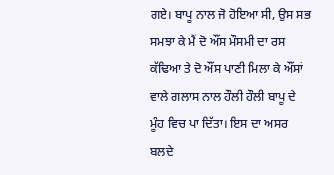ਗਏ। ਬਾਪੂ ਨਾਲ ਜੋ ਹੋਇਆ ਸੀ, ਉਸ ਸਭ ਸਮਝਾ ਕੇ ਮੈਂ ਦੋ ਔਂਸ ਮੌਸਮੀ ਦਾ ਰਸ ਕੱਢਿਆ ਤੇ ਦੋ ਔਂਸ ਪਾਣੀ ਮਿਲਾ ਕੇ ਔਂਸਾਂ ਵਾਲੇ ਗਲਾਸ ਨਾਲ ਹੌਲੀ ਹੌਲੀ ਬਾਪੂ ਦੇ ਮੂੰਹ ਵਿਚ ਪਾ ਦਿੱਤਾ। ਇਸ ਦਾ ਅਸਰ ਬਲਦੇ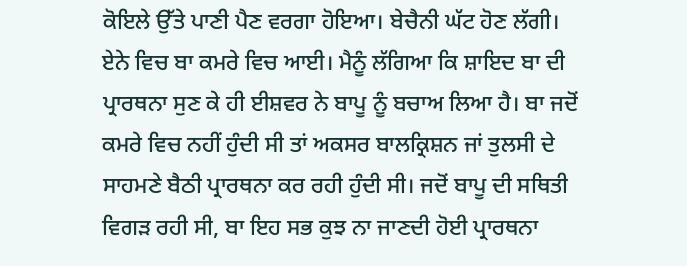ਕੋਇਲੇ ਉੱਤੇ ਪਾਣੀ ਪੈਣ ਵਰਗਾ ਹੋਇਆ। ਬੇਚੈਨੀ ਘੱਟ ਹੋਣ ਲੱਗੀ। ਏਨੇ ਵਿਚ ਬਾ ਕਮਰੇ ਵਿਚ ਆਈ। ਮੈਨੂੰ ਲੱਗਿਆ ਕਿ ਸ਼ਾਇਦ ਬਾ ਦੀ ਪ੍ਰਾਰਥਨਾ ਸੁਣ ਕੇ ਹੀ ਈਸ਼ਵਰ ਨੇ ਬਾਪੂ ਨੂੰ ਬਚਾਅ ਲਿਆ ਹੈ। ਬਾ ਜਦੋਂ ਕਮਰੇ ਵਿਚ ਨਹੀਂ ਹੁੰਦੀ ਸੀ ਤਾਂ ਅਕਸਰ ਬਾਲਕ੍ਰਿਸ਼ਨ ਜਾਂ ਤੁਲਸੀ ਦੇ ਸਾਹਮਣੇ ਬੈਠੀ ਪ੍ਰਾਰਥਨਾ ਕਰ ਰਹੀ ਹੁੰਦੀ ਸੀ। ਜਦੋਂ ਬਾਪੂ ਦੀ ਸਥਿਤੀ ਵਿਗੜ ਰਹੀ ਸੀ, ਬਾ ਇਹ ਸਭ ਕੁਝ ਨਾ ਜਾਣਦੀ ਹੋਈ ਪ੍ਰਾਰਥਨਾ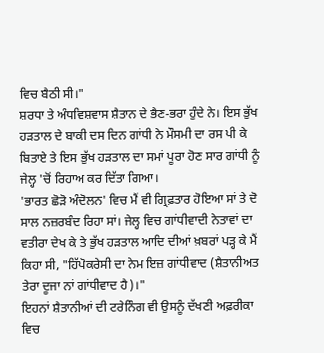ਵਿਚ ਬੈਠੀ ਸੀ।"
ਸ਼ਰਧਾ ਤੇ ਅੰਧਵਿਸ਼ਵਾਸ ਸ਼ੈਤਾਨ ਦੇ ਭੈਣ-ਭਰਾ ਹੁੰਦੇ ਨੇ। ਇਸ ਭੁੱਖ ਹੜਤਾਲ ਦੇ ਬਾਕੀ ਦਸ ਦਿਨ ਗਾਂਧੀ ਨੇ ਮੌਸਮੀ ਦਾ ਰਸ ਪੀ ਕੇ ਬਿਤਾਏ ਤੇ ਇਸ ਭੁੱਖ ਹੜਤਾਲ ਦਾ ਸਮਾਂ ਪੂਰਾ ਹੋਣ ਸਾਰ ਗਾਂਧੀ ਨੂੰ ਜੇਲ੍ਹ 'ਚੋਂ ਰਿਹਾਅ ਕਰ ਦਿੱਤਾ ਗਿਆ।
'ਭਾਰਤ ਛੋੜੋ ਅੰਦੋਲਨ' ਵਿਚ ਮੈਂ ਵੀ ਗ੍ਰਿਫ਼ਤਾਰ ਹੋਇਆ ਸਾਂ ਤੇ ਦੋ ਸਾਲ ਨਜ਼ਰਬੰਦ ਰਿਹਾ ਸਾਂ। ਜੇਲ੍ਹ ਵਿਚ ਗਾਂਧੀਵਾਦੀ ਨੇਤਾਵਾਂ ਦਾ ਵਤੀਰਾ ਦੇਖ ਕੇ ਤੇ ਭੁੱਖ ਹੜਤਾਲ ਆਦਿ ਦੀਆਂ ਖ਼ਬਰਾਂ ਪੜ੍ਹ ਕੇ ਮੈਂ ਕਿਹਾ ਸੀ, "ਹਿੱਪੋਕਰੇਸੀ ਦਾ ਨੇਮ ਇਜ਼ ਗਾਂਧੀਵਾਦ (ਸ਼ੈਤਾਨੀਅਤ ਤੇਰਾ ਦੂਜਾ ਨਾਂ ਗਾਂਧੀਵਾਦ ਹੈ)।"
ਇਹਨਾਂ ਸ਼ੈਤਾਨੀਆਂ ਦੀ ਟਰੇਨਿੰਗ ਵੀ ਉਸਨੂੰ ਦੱਖਣੀ ਅਫ਼ਰੀਕਾ ਵਿਚ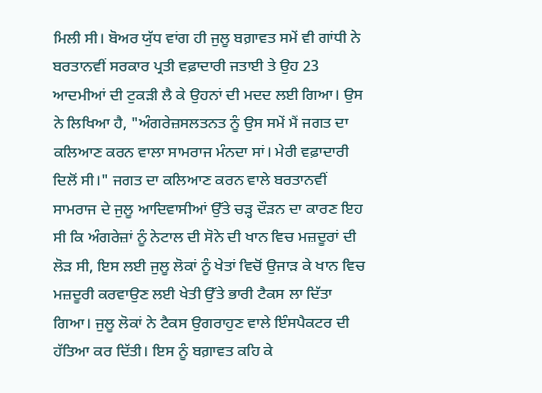ਮਿਲੀ ਸੀ। ਬੋਅਰ ਯੁੱਧ ਵਾਂਗ ਹੀ ਜੁਲੂ ਬਗ਼ਾਵਤ ਸਮੇਂ ਵੀ ਗਾਂਧੀ ਨੇ ਬਰਤਾਨਵੀਂ ਸਰਕਾਰ ਪ੍ਰਤੀ ਵਫ਼ਾਦਾਰੀ ਜਤਾਈ ਤੇ ਉਹ 23 ਆਦਮੀਆਂ ਦੀ ਟੁਕੜੀ ਲੈ ਕੇ ਉਹਨਾਂ ਦੀ ਮਦਦ ਲਈ ਗਿਆ। ਉਸ ਨੇ ਲਿਖਿਆ ਹੈ, "ਅੰਗਰੇਜ਼ਸਲਤਨਤ ਨੂੰ ਉਸ ਸਮੇਂ ਮੈਂ ਜਗਤ ਦਾ ਕਲਿਆਣ ਕਰਨ ਵਾਲਾ ਸਾਮਰਾਜ ਮੰਨਦਾ ਸਾਂ। ਮੇਰੀ ਵਫ਼ਾਦਾਰੀ ਦਿਲੋਂ ਸੀ।" ਜਗਤ ਦਾ ਕਲਿਆਣ ਕਰਨ ਵਾਲੇ ਬਰਤਾਨਵੀਂ ਸਾਮਰਾਜ ਦੇ ਜੁਲੂ ਆਦਿਵਾਸੀਆਂ ਉੱਤੇ ਚੜ੍ਹ ਦੌੜਨ ਦਾ ਕਾਰਣ ਇਹ ਸੀ ਕਿ ਅੰਗਰੇਜ਼ਾਂ ਨੂੰ ਨੇਟਾਲ ਦੀ ਸੋਨੇ ਦੀ ਖਾਨ ਵਿਚ ਮਜ਼ਦੂਰਾਂ ਦੀ ਲੋੜ ਸੀ, ਇਸ ਲਈ ਜੁਲੂ ਲੋਕਾਂ ਨੂੰ ਖੇਤਾਂ ਵਿਚੋਂ ਉਜਾੜ ਕੇ ਖਾਨ ਵਿਚ ਮਜ਼ਦੂਰੀ ਕਰਵਾਉਣ ਲਈ ਖੇਤੀ ਉੱਤੇ ਭਾਰੀ ਟੈਕਸ ਲਾ ਦਿੱਤਾ ਗਿਆ। ਜੁਲੂ ਲੋਕਾਂ ਨੇ ਟੈਕਸ ਉਗਰਾਹੁਣ ਵਾਲੇ ਇੰਸਪੈਕਟਰ ਦੀ ਹੱਤਿਆ ਕਰ ਦਿੱਤੀ। ਇਸ ਨੂੰ ਬਗ਼ਾਵਤ ਕਹਿ ਕੇ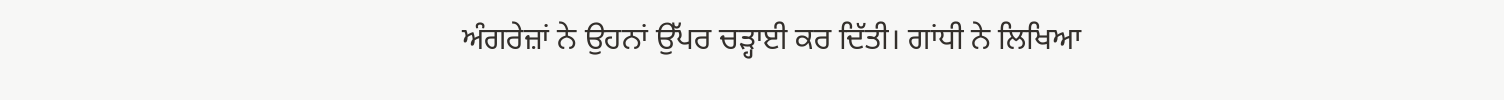ਅੰਗਰੇਜ਼ਾਂ ਨੇ ਉਹਨਾਂ ਉੱਪਰ ਚੜ੍ਹਾਈ ਕਰ ਦਿੱਤੀ। ਗਾਂਧੀ ਨੇ ਲਿਖਿਆ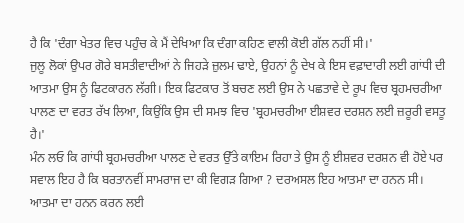ਹੈ ਕਿ 'ਦੰਗਾ ਖੇਤਰ ਵਿਚ ਪਹੁੰਚ ਕੇ ਮੈਂ ਦੇਖਿਆ ਕਿ ਦੰਗਾ ਕਹਿਣ ਵਾਲੀ ਕੋਈ ਗੱਲ ਨਹੀਂ ਸੀ।'
ਜੁਲੂ ਲੋਕਾਂ ਉਪਰ ਗੋਰੇ ਬਸਤੀਵਾਦੀਆਂ ਨੇ ਜਿਹੜੇ ਜ਼ੁਲਮ ਢਾਏ, ਉਹਨਾਂ ਨੂੰ ਦੇਖ ਕੇ ਇਸ ਵਫ਼ਾਦਾਰੀ ਲਈ ਗਾਂਧੀ ਦੀ ਆਤਮਾ ਉਸ ਨੂੰ ਫਿਟਕਾਰਨ ਲੱਗੀ। ਇਕ ਫਿਟਕਾਰ ਤੋਂ ਬਚਣ ਲਈ ਉਸ ਨੇ ਪਛਤਾਵੇ ਦੇ ਰੂਪ ਵਿਚ ਬ੍ਰਹਮਚਰੀਆ ਪਾਲਣ ਦਾ ਵਰਤ ਰੱਖ ਲਿਆ, ਕਿਉਂਕਿ ਉਸ ਦੀ ਸਮਝ ਵਿਚ 'ਬ੍ਰਹਮਚਰੀਆ ਈਸ਼ਵਰ ਦਰਸ਼ਨ ਲਈ ਜ਼ਰੂਰੀ ਵਸਤੂ ਹੈ।'
ਮੰਨ ਲਓ ਕਿ ਗਾਂਧੀ ਬ੍ਰਹਮਚਰੀਆ ਪਾਲਣ ਦੇ ਵਰਤ ਉੱਤੇ ਕਾਇਮ ਰਿਹਾ ਤੇ ਉਸ ਨੂੰ ਈਸ਼ਵਰ ਦਰਸ਼ਨ ਵੀ ਹੋਏ ਪਰ ਸਵਾਲ ਇਹ ਹੈ ਕਿ ਬਰਤਾਨਵੀਂ ਸਾਮਰਾਜ ਦਾ ਕੀ ਵਿਗੜ ਗਿਆ ? ਦਰਅਸਲ ਇਹ ਆਤਮਾ ਦਾ ਹਨਨ ਸੀ। ਆਤਮਾ ਦਾ ਹਨਨ ਕਰਨ ਲਈ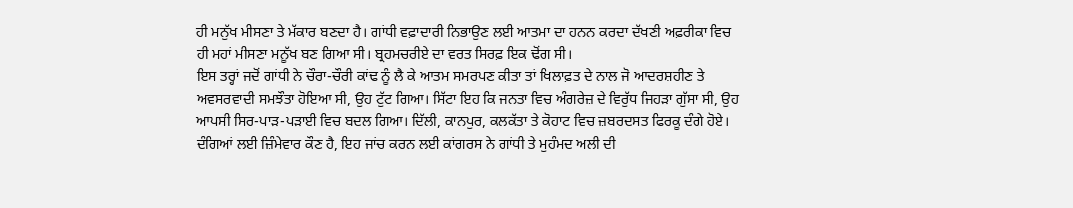ਹੀ ਮਨੁੱਖ ਮੀਸਣਾ ਤੇ ਮੱਕਾਰ ਬਣਦਾ ਹੈ। ਗਾਂਧੀ ਵਫ਼ਾਦਾਰੀ ਨਿਭਾਉਣ ਲਈ ਆਤਮਾ ਦਾ ਹਨਨ ਕਰਦਾ ਦੱਖਣੀ ਅਫ਼ਰੀਕਾ ਵਿਚ ਹੀ ਮਹਾਂ ਮੀਸਣਾ ਮਨੂੱਖ ਬਣ ਗਿਆ ਸੀ। ਬ੍ਰਹਮਚਰੀਏ ਦਾ ਵਰਤ ਸਿਰਫ਼ ਇਕ ਢੋਂਗ ਸੀ।
ਇਸ ਤਰ੍ਹਾਂ ਜਦੋਂ ਗਾਂਧੀ ਨੇ ਚੌਰਾ-ਚੌਰੀ ਕਾਂਢ ਨੂੰ ਲੈ ਕੇ ਆਤਮ ਸਮਰਪਣ ਕੀਤਾ ਤਾਂ ਖਿਲਾਫ਼ਤ ਦੇ ਨਾਲ ਜੋ ਆਦਰਸ਼ਹੀਣ ਤੇ ਅਵਸਰਵਾਦੀ ਸਮਝੌਤਾ ਹੋਇਆ ਸੀ, ਉਹ ਟੁੱਟ ਗਿਆ। ਸਿੱਟਾ ਇਹ ਕਿ ਜਨਤਾ ਵਿਚ ਅੰਗਰੇਜ਼ ਦੇ ਵਿਰੁੱਧ ਜਿਹੜਾ ਗੁੱਸਾ ਸੀ, ਉਹ ਆਪਸੀ ਸਿਰ-ਪਾੜ-ਪੜਾਈ ਵਿਚ ਬਦਲ ਗਿਆ। ਦਿੱਲੀ, ਕਾਨਪੁਰ, ਕਲਕੱਤਾ ਤੇ ਕੋਹਾਟ ਵਿਚ ਜ਼ਬਰਦਸਤ ਫਿਰਕੂ ਦੰਗੇ ਹੋਏ। ਦੰਗਿਆਂ ਲਈ ਜ਼ਿੰਮੇਵਾਰ ਕੌਣ ਹੈ, ਇਹ ਜਾਂਚ ਕਰਨ ਲਈ ਕਾਂਗਰਸ ਨੇ ਗਾਂਧੀ ਤੇ ਮੁਹੰਮਦ ਅਲੀ ਦੀ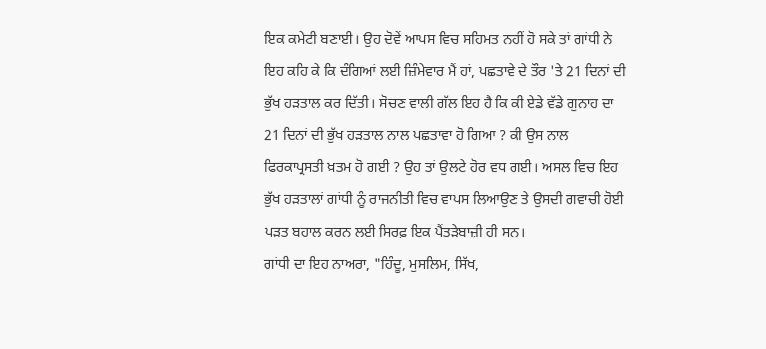ਇਕ ਕਮੇਟੀ ਬਣਾਈ। ਉਹ ਦੋਵੇਂ ਆਪਸ ਵਿਚ ਸਹਿਮਤ ਨਹੀਂ ਹੋ ਸਕੇ ਤਾਂ ਗਾਂਧੀ ਨੇ ਇਹ ਕਹਿ ਕੇ ਕਿ ਦੰਗਿਆਂ ਲਈ ਜ਼ਿੰਮੇਵਾਰ ਮੈਂ ਹਾਂ, ਪਛਤਾਵੇ ਦੇ ਤੌਰ 'ਤੇ 21 ਦਿਨਾਂ ਦੀ ਭੁੱਖ ਹੜਤਾਲ ਕਰ ਦਿੱਤੀ। ਸੋਚਣ ਵਾਲੀ ਗੱਲ ਇਹ ਹੈ ਕਿ ਕੀ ਏਡੇ ਵੱਡੇ ਗੁਨਾਹ ਦਾ 21 ਦਿਨਾਂ ਦੀ ਭੁੱਖ ਹੜਤਾਲ ਨਾਲ ਪਛਤਾਵਾ ਹੋ ਗਿਆ ? ਕੀ ਉਸ ਨਾਲ ਫਿਰਕਾਪ੍ਰਸਤੀ ਖ਼ਤਮ ਹੋ ਗਈ ? ਉਹ ਤਾਂ ਉਲਟੇ ਹੋਰ ਵਧ ਗਈ। ਅਸਲ ਵਿਚ ਇਹ ਭੁੱਖ ਹੜਤਾਲਾਂ ਗਾਂਧੀ ਨੂੰ ਰਾਜਨੀਤੀ ਵਿਚ ਵਾਪਸ ਲਿਆਉਣ ਤੇ ਉਸਦੀ ਗਵਾਚੀ ਹੋਈ ਪੜਤ ਬਹਾਲ ਕਰਨ ਲਈ ਸਿਰਫ਼ ਇਕ ਪੈਂਤੜੇਬਾਜ਼ੀ ਹੀ ਸਨ।
ਗਾਂਧੀ ਦਾ ਇਹ ਨਾਅਰਾ, "ਹਿੰਦੂ, ਮੁਸਲਿਮ, ਸਿੱਖ,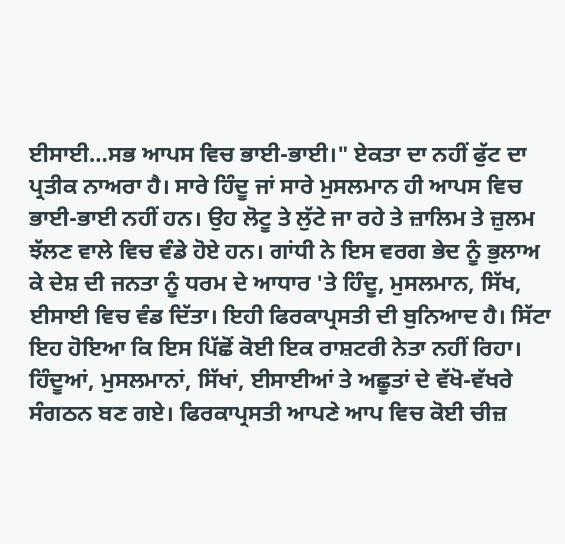ਈਸਾਈ…ਸਭ ਆਪਸ ਵਿਚ ਭਾਈ-ਭਾਈ।" ਏਕਤਾ ਦਾ ਨਹੀਂ ਫੁੱਟ ਦਾ ਪ੍ਰਤੀਕ ਨਾਅਰਾ ਹੈ। ਸਾਰੇ ਹਿੰਦੂ ਜਾਂ ਸਾਰੇ ਮੁਸਲਮਾਨ ਹੀ ਆਪਸ ਵਿਚ ਭਾਈ-ਭਾਈ ਨਹੀਂ ਹਨ। ਉਹ ਲੋਟੂ ਤੇ ਲੁੱਟੇ ਜਾ ਰਹੇ ਤੇ ਜ਼ਾਲਿਮ ਤੇ ਜ਼ੁਲਮ ਝੱਲਣ ਵਾਲੇ ਵਿਚ ਵੰਡੇ ਹੋਏ ਹਨ। ਗਾਂਧੀ ਨੇ ਇਸ ਵਰਗ ਭੇਦ ਨੂੰ ਭੁਲਾਅ ਕੇ ਦੇਸ਼ ਦੀ ਜਨਤਾ ਨੂੰ ਧਰਮ ਦੇ ਆਧਾਰ 'ਤੇ ਹਿੰਦੂ, ਮੁਸਲਮਾਨ, ਸਿੱਖ, ਈਸਾਈ ਵਿਚ ਵੰਡ ਦਿੱਤਾ। ਇਹੀ ਫਿਰਕਾਪ੍ਰਸਤੀ ਦੀ ਬੁਨਿਆਦ ਹੈ। ਸਿੱਟਾ ਇਹ ਹੋਇਆ ਕਿ ਇਸ ਪਿੱਛੋਂ ਕੋਈ ਇਕ ਰਾਸ਼ਟਰੀ ਨੇਤਾ ਨਹੀਂ ਰਿਹਾ।
ਹਿੰਦੂਆਂ, ਮੁਸਲਮਾਨਾਂ, ਸਿੱਖਾਂ, ਈਸਾਈਆਂ ਤੇ ਅਛੂਤਾਂ ਦੇ ਵੱਖੋ-ਵੱਖਰੇ ਸੰਗਠਨ ਬਣ ਗਏ। ਫਿਰਕਾਪ੍ਰਸਤੀ ਆਪਣੇ ਆਪ ਵਿਚ ਕੋਈ ਚੀਜ਼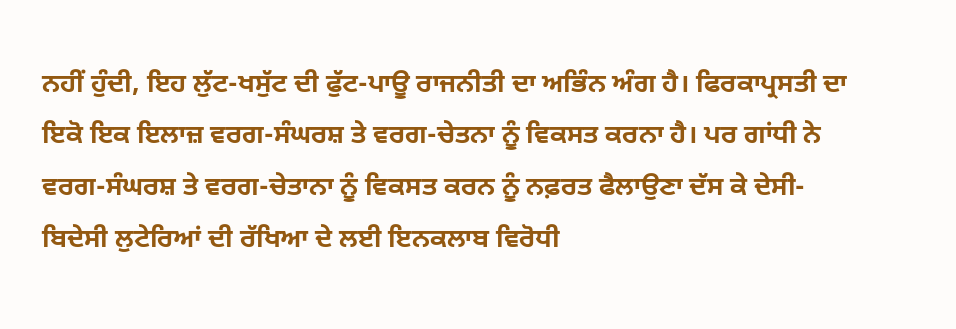ਨਹੀਂ ਹੁੰਦੀ, ਇਹ ਲੁੱਟ-ਖਸੁੱਟ ਦੀ ਫੁੱਟ-ਪਾਊ ਰਾਜਨੀਤੀ ਦਾ ਅਭਿੰਨ ਅੰਗ ਹੈ। ਫਿਰਕਾਪ੍ਰਸਤੀ ਦਾ ਇਕੋ ਇਕ ਇਲਾਜ਼ ਵਰਗ-ਸੰਘਰਸ਼ ਤੇ ਵਰਗ-ਚੇਤਨਾ ਨੂੰ ਵਿਕਸਤ ਕਰਨਾ ਹੈ। ਪਰ ਗਾਂਧੀ ਨੇ ਵਰਗ-ਸੰਘਰਸ਼ ਤੇ ਵਰਗ-ਚੇਤਾਨਾ ਨੂੰ ਵਿਕਸਤ ਕਰਨ ਨੂੰ ਨਫ਼ਰਤ ਫੈਲਾਉਣਾ ਦੱਸ ਕੇ ਦੇਸੀ-ਬਿਦੇਸੀ ਲੁਟੇਰਿਆਂ ਦੀ ਰੱਖਿਆ ਦੇ ਲਈ ਇਨਕਲਾਬ ਵਿਰੋਧੀ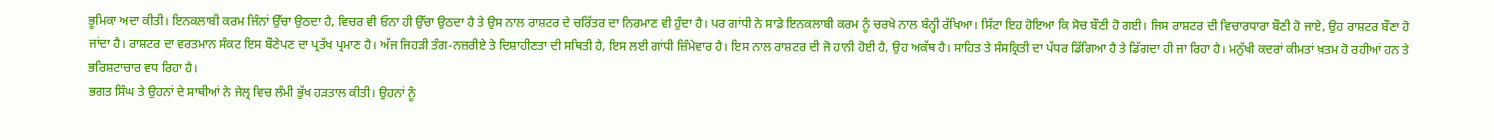ਭੂਮਿਕਾ ਅਦਾ ਕੀਤੀ। ਇਨਕਲਾਬੀ ਕਰਮ ਜਿੰਨਾਂ ਉੱਚਾ ਉਠਦਾ ਹੈ, ਵਿਚਰ ਵੀ ਓਨਾ ਹੀ ਉੱਚਾ ਉਠਦਾ ਹੈ ਤੇ ਉਸ ਨਾਲ ਰਾਸ਼ਟਰ ਦੇ ਚਰਿੱਤਰ ਦਾ ਨਿਰਮਾਣ ਵੀ ਹੁੰਦਾ ਹੈ। ਪਰ ਗਾਂਧੀ ਨੇ ਸਾਡੇ ਇਨਕਲਾਬੀ ਕਰਮ ਨੂੰ ਚਰਖੇ ਨਾਲ ਬੰਨ੍ਹੀ ਰੱਖਿਆ। ਸਿੱਟਾ ਇਹ ਹੋਇਆ ਕਿ ਸੋਚ ਬੌਣੀ ਹੋ ਗਈ। ਜਿਸ ਰਾਸ਼ਟਰ ਦੀ ਵਿਚਾਰਧਾਰਾ ਬੌਣੀ ਹੋ ਜਾਏ, ਉਹ ਰਾਸ਼ਟਰ ਬੌਣਾ ਹੋ ਜਾਂਦਾ ਹੈ। ਰਾਸ਼ਟਰ ਦਾ ਵਰਤਮਾਨ ਸੰਕਟ ਇਸ ਬੌਣੇਪਣ ਦਾ ਪ੍ਰਤੱਖ ਪ੍ਰਮਾਣ ਹੈ। ਅੱਜ ਜਿਹੜੀ ਤੰਗ-ਨਜ਼ਰੀਏ ਤੇ ਦਿਸ਼ਾਹੀਣਤਾ ਦੀ ਸਥਿਤੀ ਹੈ, ਇਸ ਲਈ ਗਾਂਧੀ ਜ਼ਿੰਮੇਵਾਰ ਹੈ। ਇਸ ਨਾਲ ਰਾਸ਼ਟਰ ਦੀ ਜੋ ਹਾਨੀ ਹੋਈ ਹੈ, ਉਹ ਅਕੱਥ ਹੈ। ਸਾਹਿਤ ਤੇ ਸੰਸਕ੍ਰਿਤੀ ਦਾ ਪੱਧਰ ਡਿੱਗਿਆ ਹੈ ਤੇ ਡਿੱਗਦਾ ਹੀ ਜਾ ਰਿਹਾ ਹੈ। ਮਨੁੱਖੀ ਕਦਰਾਂ ਕੀਮਤਾਂ ਖ਼ਤਮ ਹੋ ਰਹੀਆਂ ਹਨ ਤੇ ਭਰਿਸ਼ਟਾਚਾਰ ਵਧ ਰਿਹਾ ਹੈ।
ਭਗਤ ਸਿੰਘ ਤੇ ਉਹਨਾਂ ਦੇ ਸਾਥੀਆਂ ਨੇ ਜੇਲ੍ਰ ਵਿਚ ਲੰਮੀ ਭੁੱਖ ਹੜਤਾਲ ਕੀਤੀ। ਉਹਨਾਂ ਨੂੰ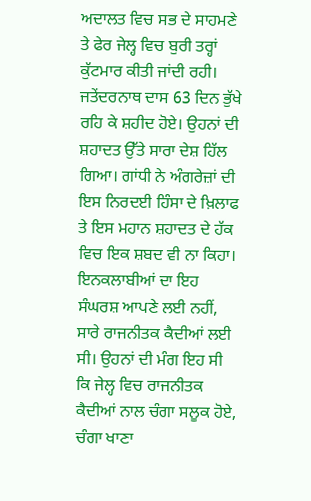ਅਦਾਲਤ ਵਿਚ ਸਭ ਦੇ ਸਾਹਮਣੇ ਤੇ ਫੇਰ ਜੇਲ੍ਹ ਵਿਚ ਬੁਰੀ ਤਰ੍ਹਾਂ ਕੁੱਟਮਾਰ ਕੀਤੀ ਜਾਂਦੀ ਰਹੀ। ਜਤੇਂਦਰਨਾਥ ਦਾਸ 63 ਦਿਨ ਭੁੱਖੇ ਰਹਿ ਕੇ ਸ਼ਹੀਦ ਹੋਏ। ਉਹਨਾਂ ਦੀ ਸ਼ਹਾਦਤ ਉੱਤੇ ਸਾਰਾ ਦੇਸ਼ ਹਿੱਲ ਗਿਆ। ਗਾਂਧੀ ਨੇ ਅੰਗਰੇਜ਼ਾਂ ਦੀ ਇਸ ਨਿਰਦਈ ਹਿੰਸਾ ਦੇ ਖ਼ਿਲਾਫ ਤੇ ਇਸ ਮਹਾਨ ਸ਼ਹਾਦਤ ਦੇ ਹੱਕ ਵਿਚ ਇਕ ਸ਼ਬਦ ਵੀ ਨਾ ਕਿਹਾ। ਇਨਕਲਾਬੀਆਂ ਦਾ ਇਹ ਸੰਘਰਸ਼ ਆਪਣੇ ਲਈ ਨਹੀਂ, ਸਾਰੇ ਰਾਜਨੀਤਕ ਕੈਦੀਆਂ ਲਈ ਸੀ। ਉਹਨਾਂ ਦੀ ਮੰਗ ਇਹ ਸੀ ਕਿ ਜੇਲ੍ਹ ਵਿਚ ਰਾਜਨੀਤਕ ਕੈਦੀਆਂ ਨਾਲ ਚੰਗਾ ਸਲੂਕ ਹੋਏ, ਚੰਗਾ ਖਾਣਾ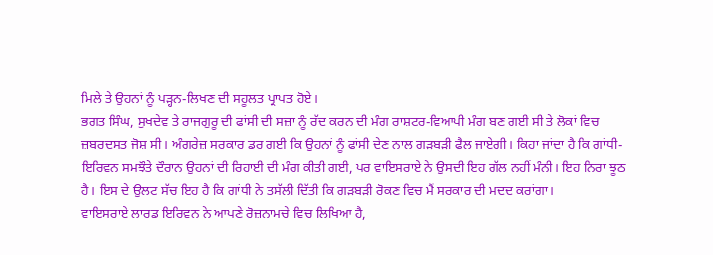ਮਿਲੇ ਤੇ ਉਹਨਾਂ ਨੂੰ ਪੜ੍ਹਨ-ਲਿਖਣ ਦੀ ਸਹੂਲਤ ਪ੍ਰਾਪਤ ਹੋਏ।
ਭਗਤ ਸਿੰਘ, ਸੁਖਦੇਵ ਤੇ ਰਾਜਗੁਰੂ ਦੀ ਫਾਂਸੀ ਦੀ ਸਜ਼ਾ ਨੂੰ ਰੱਦ ਕਰਨ ਦੀ ਮੰਗ ਰਾਸ਼ਟਰ-ਵਿਆਪੀ ਮੰਗ ਬਣ ਗਈ ਸੀ ਤੇ ਲੋਕਾਂ ਵਿਚ ਜ਼ਬਰਦਸਤ ਜੋਸ਼ ਸੀ। ਅੰਗਰੇਜ਼ ਸਰਕਾਰ ਡਰ ਗਈ ਕਿ ਉਹਨਾਂ ਨੂੰ ਫਾਂਸੀ ਦੇਣ ਨਾਲ ਗੜਬੜੀ ਫੈਲ ਜਾਏਗੀ। ਕਿਹਾ ਜਾਂਦਾ ਹੈ ਕਿ ਗਾਂਧੀ-ਇਰਿਵਨ ਸਮਝੌਤੇ ਦੌਰਾਨ ਉਹਨਾਂ ਦੀ ਰਿਹਾਈ ਦੀ ਮੰਗ ਕੀਤੀ ਗਈ, ਪਰ ਵਾਇਸਰਾਏ ਨੇ ਉਸਦੀ ਇਹ ਗੱਲ ਨਹੀਂ ਮੰਨੀ। ਇਹ ਨਿਰਾ ਝੂਠ ਹੈ। ਇਸ ਦੇ ਉਲਟ ਸੱਚ ਇਹ ਹੈ ਕਿ ਗਾਂਧੀ ਨੇ ਤਸੱਲੀ ਦਿੱਤੀ ਕਿ ਗੜਬੜੀ ਰੋਕਣ ਵਿਚ ਮੈਂ ਸਰਕਾਰ ਦੀ ਮਦਦ ਕਰਾਂਗਾ।
ਵਾਇਸਰਾਏ ਲਾਰਡ ਇਰਿਵਨ ਨੇ ਆਪਣੇ ਰੋਜ਼ਨਾਮਚੇ ਵਿਚ ਲਿਖਿਆ ਹੈ,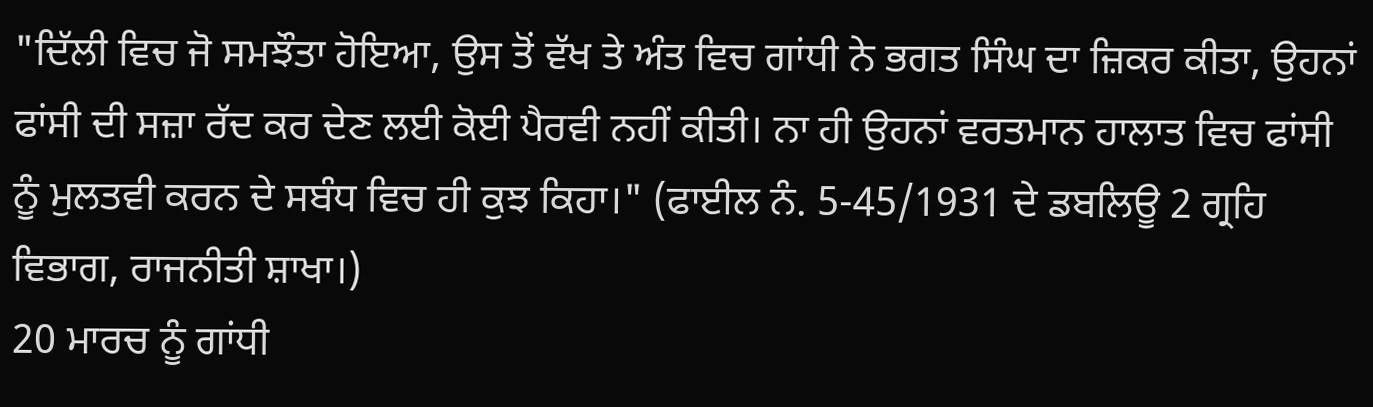"ਦਿੱਲੀ ਵਿਚ ਜੋ ਸਮਝੌਤਾ ਹੋਇਆ, ਉਸ ਤੋਂ ਵੱਖ ਤੇ ਅੰਤ ਵਿਚ ਗਾਂਧੀ ਨੇ ਭਗਤ ਸਿੰਘ ਦਾ ਜ਼ਿਕਰ ਕੀਤਾ, ਉਹਨਾਂ ਫਾਂਸੀ ਦੀ ਸਜ਼ਾ ਰੱਦ ਕਰ ਦੇਣ ਲਈ ਕੋਈ ਪੈਰਵੀ ਨਹੀਂ ਕੀਤੀ। ਨਾ ਹੀ ਉਹਨਾਂ ਵਰਤਮਾਨ ਹਾਲਾਤ ਵਿਚ ਫਾਂਸੀ ਨੂੰ ਮੁਲਤਵੀ ਕਰਨ ਦੇ ਸਬੰਧ ਵਿਚ ਹੀ ਕੁਝ ਕਿਹਾ।" (ਫਾਈਲ ਨੰ. 5-45/1931 ਦੇ ਡਬਲਿਊ 2 ਗ੍ਰਹਿ ਵਿਭਾਗ, ਰਾਜਨੀਤੀ ਸ਼ਾਖਾ।)
20 ਮਾਰਚ ਨੂੰ ਗਾਂਧੀ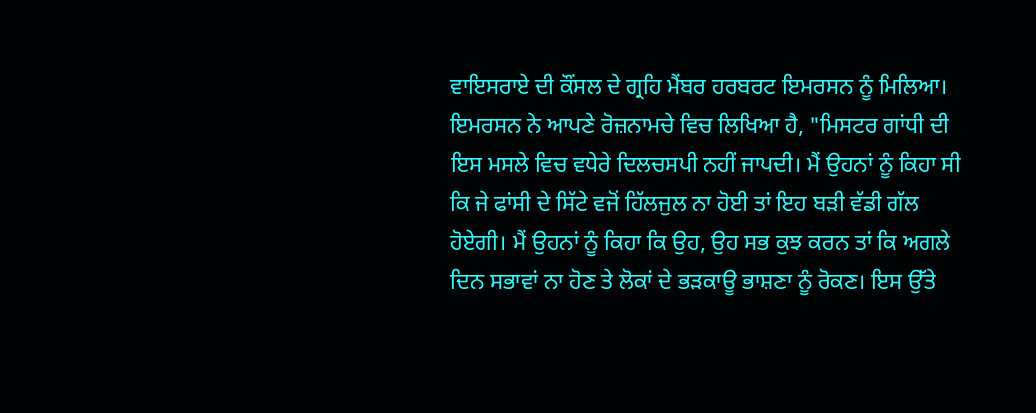ਵਾਇਸਰਾਏ ਦੀ ਕੌਂਸਲ ਦੇ ਗ੍ਰਹਿ ਮੈਂਬਰ ਹਰਬਰਟ ਇਮਰਸਨ ਨੂੰ ਮਿਲਿਆ। ਇਮਰਸਨ ਨੇ ਆਪਣੇ ਰੋਜ਼ਨਾਮਚੇ ਵਿਚ ਲਿਖਿਆ ਹੈ, "ਮਿਸਟਰ ਗਾਂਧੀ ਦੀ ਇਸ ਮਸਲੇ ਵਿਚ ਵਧੇਰੇ ਦਿਲਚਸਪੀ ਨਹੀਂ ਜਾਪਦੀ। ਮੈਂ ਉਹਨਾਂ ਨੂੰ ਕਿਹਾ ਸੀ ਕਿ ਜੇ ਫਾਂਸੀ ਦੇ ਸਿੱਟੇ ਵਜੋਂ ਹਿੱਲਜੁਲ ਨਾ ਹੋਈ ਤਾਂ ਇਹ ਬੜੀ ਵੱਡੀ ਗੱਲ ਹੋਏਗੀ। ਮੈਂ ਉਹਨਾਂ ਨੂੰ ਕਿਹਾ ਕਿ ਉਹ, ਉਹ ਸਭ ਕੁਝ ਕਰਨ ਤਾਂ ਕਿ ਅਗਲੇ ਦਿਨ ਸਭਾਵਾਂ ਨਾ ਹੋਣ ਤੇ ਲੋਕਾਂ ਦੇ ਭੜਕਾਊ ਭਾਸ਼ਣਾ ਨੂੰ ਰੋਕਣ। ਇਸ ਉੱਤੇ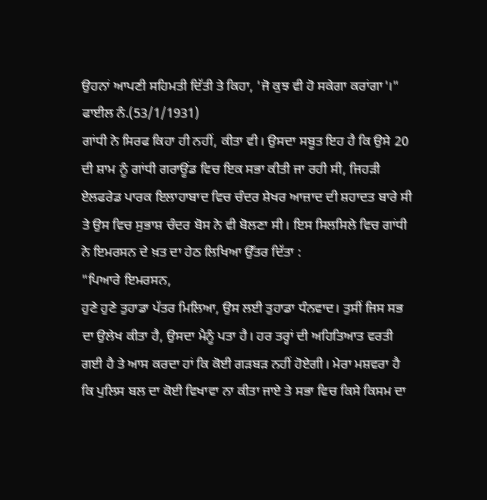ਉਹਨਾਂ ਆਪਣੀ ਸਹਿਮਤੀ ਦਿੱਤੀ ਤੇ ਕਿਹਾ, 'ਜੋ ਕੁਝ ਵੀ ਹੋ ਸਕੇਗਾ ਕਰਾਂਗਾ'।" ਫਾਈਲ ਨੰ.(53/1/1931)
ਗਾਂਧੀ ਨੇ ਸਿਰਫ ਕਿਹਾ ਹੀ ਨਹੀਂ, ਕੀਤਾ ਵੀ। ਉਸਦਾ ਸਬੂਤ ਇਹ ਹੈ ਕਿ ਉਸੇ 20 ਦੀ ਸ਼ਾਮ ਨੂੰ ਗਾਂਧੀ ਗਰਾਊਂਡ ਵਿਚ ਇਕ ਸਭਾ ਕੀਤੀ ਜਾ ਰਹੀ ਸੀ, ਜਿਹੜੀ ਏਲਫਰੇਡ ਪਾਰਕ ਇਲਾਹਾਬਾਦ ਵਿਚ ਚੰਦਰ ਸ਼ੇਖਰ ਆਜ਼ਾਦ ਦੀ ਸ਼ਹਾਦਤ ਬਾਰੇ ਸੀ ਤੇ ਉਸ ਵਿਚ ਸੁਭਾਸ਼ ਚੰਦਰ ਬੋਸ ਨੇ ਵੀ ਬੋਲਣਾ ਸੀ। ਇਸ ਸਿਲਸਿਲੇ ਵਿਚ ਗਾਂਧੀ ਨੇ ਇਮਰਸਨ ਦੇ ਖ਼ਤ ਦਾ ਹੇਠ ਲਿਖਿਆ ਉੱਤਰ ਦਿੱਤਾ :
"ਪਿਆਰੇ ਇਮਰਸਨ,
ਹੁਣੇ ਹੁਣੇ ਤੁਹਾਡਾ ਪੱਤਰ ਮਿਲਿਆ, ਉਸ ਲਈ ਤੁਹਾਡਾ ਧੰਨਵਾਦ। ਤੁਸੀਂ ਜਿਸ ਸਭ ਦਾ ਉਲੇਖ ਕੀਤਾ ਹੈ, ਉਸਦਾ ਮੈਨੂੰ ਪਤਾ ਹੈ। ਹਰ ਤਰ੍ਹਾਂ ਦੀ ਅਹਿਤਿਆਤ ਵਰਤੀ ਗਈ ਹੈ ਤੇ ਆਸ ਕਰਦਾ ਹਾਂ ਕਿ ਕੋਈ ਗੜਬੜ ਨਹੀਂ ਹੋਏਗੀ। ਮੇਰਾ ਮਸ਼ਵਰਾ ਹੈ ਕਿ ਪੁਲਿਸ ਬਲ ਦਾ ਕੋਈ ਵਿਖਾਵਾ ਨਾ ਕੀਤਾ ਜਾਏ ਤੇ ਸਭਾ ਵਿਚ ਕਿਸੇ ਕਿਸਮ ਦਾ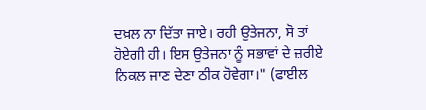ਦਖ਼ਲ ਨਾ ਦਿੱਤਾ ਜਾਏ। ਰਹੀ ਉਤੇਜਨਾ, ਸੋ ਤਾਂ ਹੋਏਗੀ ਹੀ। ਇਸ ਉਤੇਜਨਾ ਨੂੰ ਸਭਾਵਾਂ ਦੇ ਜ਼ਰੀਏ ਨਿਕਲ ਜਾਣ ਦੇਣਾ ਠੀਕ ਹੋਵੇਗਾ।" (ਫਾਈਲ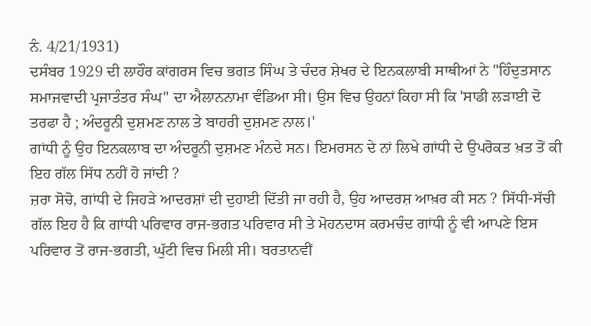ਨੰ. 4/21/1931)
ਦਸੰਬਰ 1929 ਦੀ ਲਾਹੌਰ ਕਾਂਗਰਸ ਵਿਚ ਭਗਤ ਸਿੰਘ ਤੇ ਚੰਦਰ ਸ਼ੇਖਰ ਦੇ ਇਨਕਲਾਬੀ ਸਾਥੀਆਂ ਨੇ "ਹਿੰਦੁਤਸਾਨ ਸਮਾਜਵਾਦੀ ਪ੍ਰਜਾਤੰਤਰ ਸੰਘ" ਦਾ ਐਲਾਨਨਾਮਾ ਵੰਡਿਆ ਸੀ। ਉਸ ਵਿਚ ਉਹਨਾਂ ਕਿਹਾ ਸੀ ਕਿ 'ਸਾਡੀ ਲੜਾਈ ਦੋ ਤਰਫਾ ਹੈ ; ਅੰਦਰੂਨੀ ਦੁਸ਼ਮਣ ਨਾਲ ਤੇ ਬਾਹਰੀ ਦੁਸ਼ਮਣ ਨਾਲ।'
ਗਾਂਧੀ ਨੂੰ ਉਹ ਇਨਕਲਾਬ ਦਾ ਅੰਦਰੂਨੀ ਦੁਸ਼ਮਣ ਮੰਨਦੇ ਸਨ। ਇਮਰਸਨ ਦੇ ਨਾਂ ਲਿਖੇ ਗਾਂਧੀ ਦੇ ਉਪਰੋਕਤ ਖ਼ਤ ਤੋਂ ਕੀ ਇਹ ਗੱਲ ਸਿੱਧ ਨਹੀਂ ਹੋ ਜਾਂਦੀ ?
ਜ਼ਰਾ ਸੋਚੋ, ਗਾਂਧੀ ਦੇ ਜਿਹੜੇ ਆਦਰਸ਼ਾਂ ਦੀ ਦੁਹਾਈ ਦਿੱਤੀ ਜਾ ਰਹੀ ਹੈ, ਉਹ ਆਦਰਸ਼ ਆਖ਼ਰ ਕੀ ਸਨ ? ਸਿੱਧੀ-ਸੱਚੀ ਗੱਲ ਇਹ ਹੈ ਕਿ ਗਾਂਧੀ ਪਰਿਵਾਰ ਰਾਜ-ਭਗਤ ਪਰਿਵਾਰ ਸੀ ਤੇ ਮੋਹਨਦਾਸ ਕਰਮਚੰਦ ਗਾਂਧੀ ਨੂੰ ਵੀ ਆਪਣੇ ਇਸ ਪਰਿਵਾਰ ਤੋਂ ਰਾਜ-ਭਗਤੀ, ਘੁੱਟੀ ਵਿਚ ਮਿਲੀ ਸੀ। ਬਰਤਾਨਵੀਂ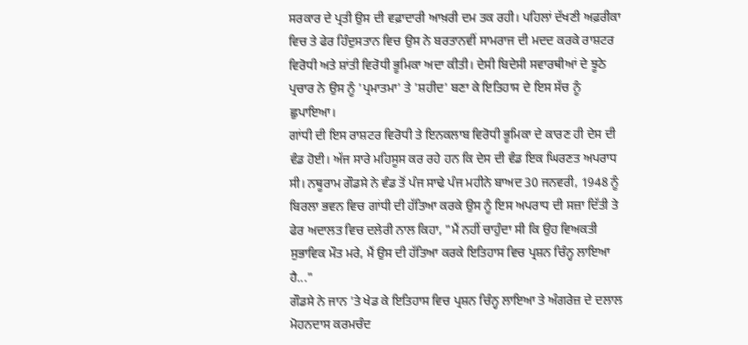ਸਰਕਾਰ ਦੇ ਪ੍ਰਤੀ ਉਸ ਦੀ ਵਫ਼ਾਦਾਰੀ ਆਖ਼ਰੀ ਦਮ ਤਕ ਰਹੀ। ਪਹਿਲਾਂ ਦੱਖਣੀ ਅਫ਼ਰੀਕਾ ਵਿਚ ਤੇ ਫੇਰ ਹਿੰਦੁਸਤਾਨ ਵਿਚ ਉਸ ਨੇ ਬਰਤਾਨਵੀਂ ਸਾਮਰਾਜ ਦੀ ਮਦਦ ਕਰਕੇ ਰਾਸ਼ਟਰ ਵਿਰੋਧੀ ਅਤੇ ਸ਼ਾਂਤੀ ਵਿਰੋਧੀ ਭੂਮਿਕਾ ਅਦਾ ਕੀਤੀ। ਦੇਸੀ ਬਿਦੇਸੀ ਸਵਾਰਥੀਆਂ ਦੇ ਝੂਠੇ ਪ੍ਰਚਾਰ ਨੇ ਉਸ ਨੂੰ 'ਪ੍ਰਮਾਤਮਾ' ਤੇ 'ਸ਼ਹੀਦ' ਬਣਾ ਕੇ ਇਤਿਹਾਸ ਦੇ ਇਸ ਸੱਚ ਨੂੰ ਛੁਪਾਇਆ।
ਗਾਂਧੀ ਦੀ ਇਸ ਰਾਸ਼ਟਰ ਵਿਰੋਧੀ ਤੇ ਇਨਕਲਾਬ ਵਿਰੋਧੀ ਭੂਮਿਕਾ ਦੇ ਕਾਰਣ ਹੀ ਦੇਸ ਦੀ ਵੰਡ ਹੋਈ। ਅੱਜ ਸਾਰੇ ਮਹਿਸੂਸ ਕਰ ਰਹੇ ਹਨ ਕਿ ਦੇਸ ਦੀ ਵੰਡ ਇਕ ਘਿਰਣਤ ਅਪਰਾਧ ਸੀ। ਨਥੂਰਾਮ ਗੌਡਸੇ ਨੇ ਵੰਡ ਤੋਂ ਪੰਜ ਸਾਢੇ ਪੰਜ ਮਹੀਨੇ ਬਾਅਦ 30 ਜਨਵਰੀ, 1948 ਨੂੰ ਬਿਰਲਾ ਭਵਨ ਵਿਚ ਗਾਂਧੀ ਦੀ ਹੱਤਿਆ ਕਰਕੇ ਉਸ ਨੂੰ ਇਸ ਅਪਰਾਧ ਦੀ ਸਜ਼ਾ ਦਿੱਤੀ ਤੇ ਫੇਰ ਅਦਾਲਤ ਵਿਚ ਦਲੇਰੀ ਨਾਲ ਕਿਹਾ, "ਮੈਂ ਨਹੀਂ ਚਾਹੁੰਦਾ ਸੀ ਕਿ ਉਹ ਵਿਅਕਤੀ ਸੁਭਾਵਿਕ ਮੌਤ ਮਰੇ, ਮੈਂ ਉਸ ਦੀ ਹੱਤਿਆ ਕਰਕੇ ਇਤਿਹਾਸ ਵਿਚ ਪ੍ਰਸ਼ਨ ਚਿੰਨ੍ਹ ਲਾਇਆ ਹੈ..."
ਗੌਡਸੇ ਨੇ ਜਾਨ 'ਤੇ ਖੇਡ ਕੇ ਇਤਿਹਾਸ ਵਿਚ ਪ੍ਰਸ਼ਨ ਚਿੰਨ੍ਹ ਲਾਇਆ ਤੇ ਅੰਗਰੇਜ਼ ਦੇ ਦਲਾਲ ਮੋਹਨਦਾਸ ਕਰਮਚੰਦ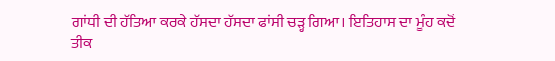ਗਾਂਧੀ ਦੀ ਹੱਤਿਆ ਕਰਕੇ ਹੱਸਦਾ ਹੱਸਦਾ ਫਾਂਸੀ ਚੜ੍ਹ ਗਿਆ। ਇਤਿਹਾਸ ਦਾ ਮੂੰਹ ਕਦੋਂ ਤੀਕ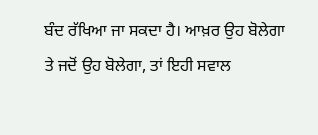ਬੰਦ ਰੱਖਿਆ ਜਾ ਸਕਦਾ ਹੈ। ਆਖ਼ਰ ਉਹ ਬੋਲੇਗਾ ਤੇ ਜਦੋਂ ਉਹ ਬੋਲੇਗਾ, ਤਾਂ ਇਹੀ ਸਵਾਲ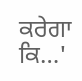ਕਰੇਗਾ ਕਿ…'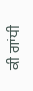ਕੀ ਗਾਂਧੀ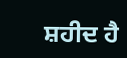ਸ਼ਹੀਦ ਹੈ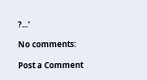?...'

No comments:

Post a Comment